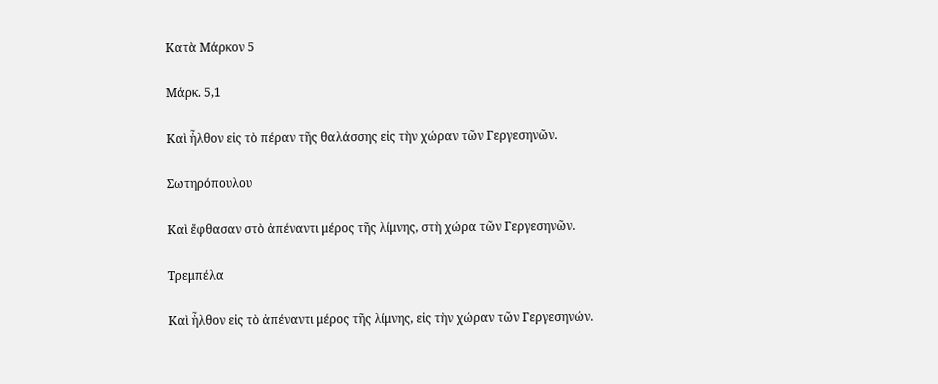Κατὰ Μάρκον 5

Μάρκ. 5,1

Καὶ ἦλθον εἰς τὸ πέραν τῆς θαλάσσης εἰς τὴν χώραν τῶν Γεργεσηνῶν.

Σωτηρόπουλου

Καὶ ἔφθασαν στὸ ἀπέναντι μέρος τῆς λίμνης, στὴ χώρα τῶν Γεργεσηνῶν.

Τρεμπέλα

Καὶ ἦλθον εἰς τὸ ἀπέναντι μέρος τῆς λίμνης, εἰς τὴν χώραν τῶν Γεργεσηνών.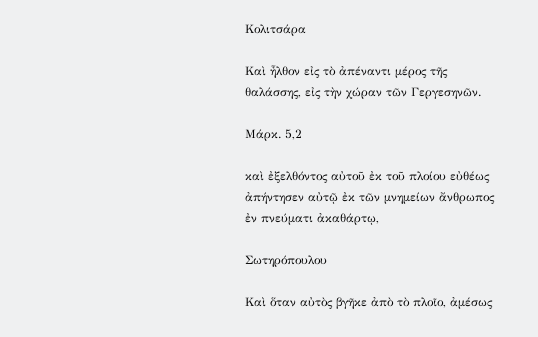Κολιτσάρα

Καὶ ἦλθον εἰς τὸ ἀπέναντι μέρος τῆς θαλάσσης, εἰς τὴν χώραν τῶν Γεργεσηνῶν.

Μάρκ. 5,2

καὶ ἐξελθόντος αὐτοῦ ἐκ τοῦ πλοίου εὐθέως ἀπήντησεν αὐτῷ ἐκ τῶν μνημείων ἄνθρωπος ἐν πνεύματι ἀκαθάρτῳ,

Σωτηρόπουλου

Καὶ ὅταν αὐτὸς βγῆκε ἀπὸ τὸ πλοῖο, ἀμέσως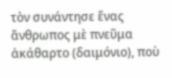τὸν συνάντησε ἕνας ἄνθρωπος μὲ πνεῦμα ἀκάθαρτο (δαιμόνιο), ποὺ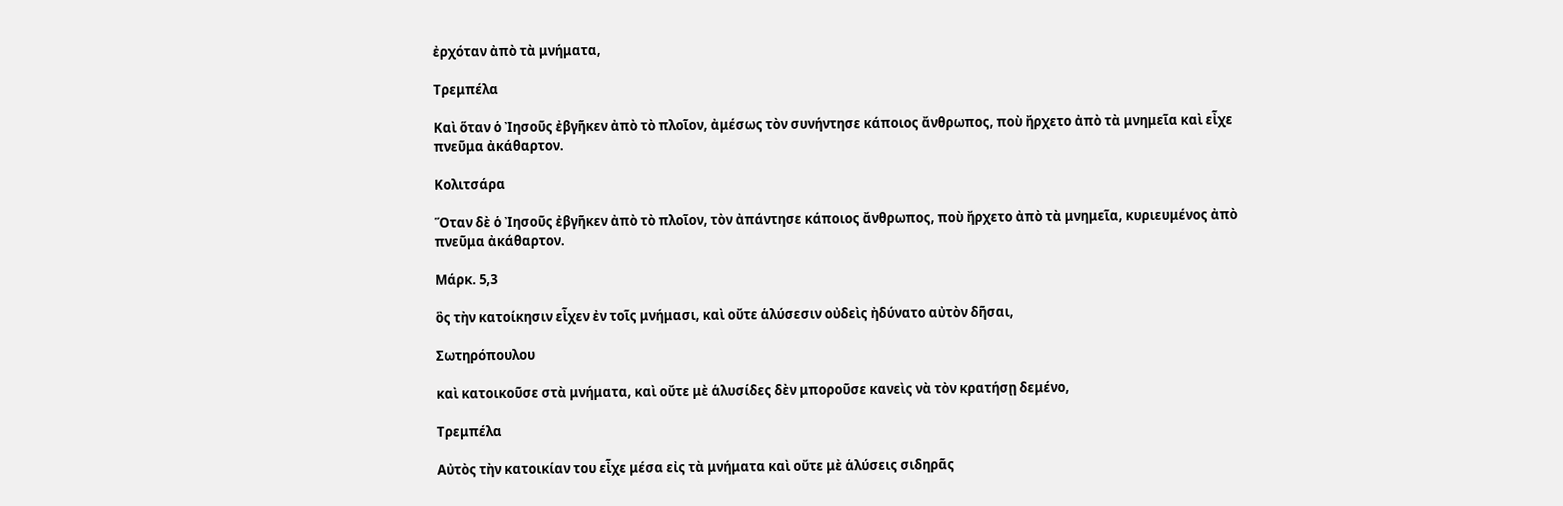ἐρχόταν ἀπὸ τὰ μνήματα,

Τρεμπέλα

Καὶ ὅταν ὁ Ἰησοῦς ἐβγῆκεν ἀπὸ τὸ πλοῖον, ἀμέσως τὸν συνήντησε κάποιος ἄνθρωπος, ποὺ ἤρχετο ἀπὸ τὰ μνημεῖα καὶ εἶχε πνεῦμα ἀκάθαρτον.

Κολιτσάρα

Ὅταν δὲ ὁ Ἰησοῦς ἐβγῆκεν ἀπὸ τὸ πλοῖον, τὸν ἀπάντησε κάποιος ἄνθρωπος, ποὺ ἤρχετο ἀπὸ τὰ μνημεῖα, κυριευμένος ἀπὸ πνεῦμα ἀκάθαρτον.

Μάρκ. 5,3

ὃς τὴν κατοίκησιν εἶχεν ἐν τοῖς μνήμασι, καὶ οὔτε ἁλύσεσιν οὐδεὶς ἠδύνατο αὐτὸν δῆσαι,

Σωτηρόπουλου

καὶ κατοικοῦσε στὰ μνήματα, καὶ οὔτε μὲ ἁλυσίδες δὲν μποροῦσε κανεὶς νὰ τὸν κρατήσῃ δεμένο,

Τρεμπέλα

Αὐτὸς τὴν κατοικίαν του εἶχε μέσα εἰς τὰ μνήματα καὶ οὔτε μὲ ἁλύσεις σιδηρᾶς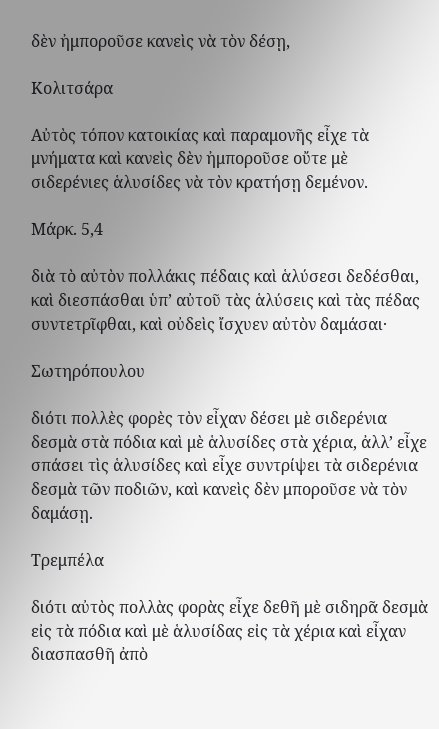δὲν ἠμποροῦσε κανεὶς νὰ τὸν δέσῃ,

Κολιτσάρα

Αὐτὸς τόπον κατοικίας καὶ παραμονῆς εἶχε τὰ μνήματα καὶ κανεὶς δὲν ἠμποροῦσε οὔτε μὲ σιδερένιες ἁλυσίδες νὰ τὸν κρατήσῃ δεμένον.

Μάρκ. 5,4

διὰ τὸ αὐτὸν πολλάκις πέδαις καὶ ἁλύσεσι δεδέσθαι, καὶ διεσπάσθαι ὑπ’ αὐτοῦ τὰς ἁλύσεις καὶ τὰς πέδας συντετρῖφθαι, καὶ οὐδεὶς ἴσχυεν αὐτὸν δαμάσαι·

Σωτηρόπουλου

διότι πολλὲς φορὲς τὸν εἶχαν δέσει μὲ σιδερένια δεσμὰ στὰ πόδια καὶ μὲ ἁλυσίδες στὰ χέρια, ἀλλ’ εἶχε σπάσει τὶς ἁλυσίδες καὶ εἶχε συντρίψει τὰ σιδερένια δεσμὰ τῶν ποδιῶν, καὶ κανεὶς δὲν μποροῦσε νὰ τὸν δαμάσῃ.

Τρεμπέλα

διότι αὐτὸς πολλὰς φορὰς εἶχε δεθῆ μὲ σιδηρᾶ δεσμὰ εἰς τὰ πόδια καὶ μὲ ἁλυσίδας εἰς τὰ χέρια καὶ εἶχαν διασπασθῆ ἀπὸ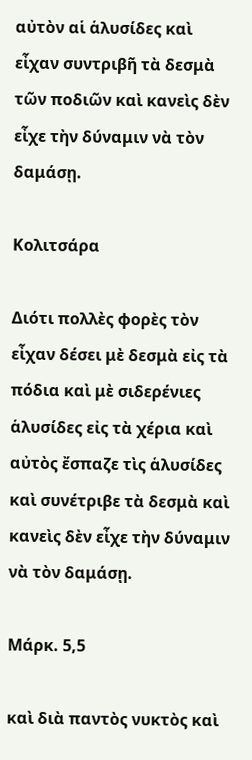αὐτὸν αἱ ἁλυσίδες καὶ εἶχαν συντριβῆ τὰ δεσμὰ τῶν ποδιῶν καὶ κανεὶς δὲν εἶχε τὴν δύναμιν νὰ τὸν δαμάσῃ.

Κολιτσάρα

Διότι πολλὲς φορὲς τὸν εἶχαν δέσει μὲ δεσμὰ εἰς τὰ πόδια καὶ μὲ σιδερένιες ἁλυσίδες εἰς τὰ χέρια καὶ αὐτὸς ἔσπαζε τὶς ἁλυσίδες καὶ συνέτριβε τὰ δεσμὰ καὶ κανεὶς δὲν εἶχε τὴν δύναμιν νὰ τὸν δαμάσῃ.

Μάρκ. 5,5

καὶ διὰ παντὸς νυκτὸς καὶ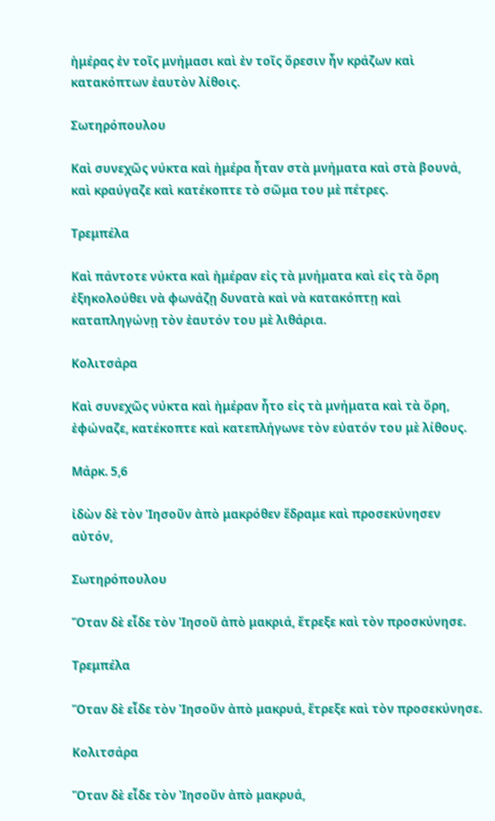ἡμέρας ἐν τοῖς μνήμασι καὶ ἐν τοῖς ὄρεσιν ἦν κράζων καὶ κατακόπτων ἑαυτὸν λίθοις.

Σωτηρόπουλου

Καὶ συνεχῶς νύκτα καὶ ἡμέρα ἦταν στὰ μνήματα καὶ στὰ βουνά, καὶ κραύγαζε καὶ κατέκοπτε τὸ σῶμα του μὲ πέτρες.

Τρεμπέλα

Καὶ πάντοτε νύκτα καὶ ἡμέραν εἰς τὰ μνήματα καὶ εἰς τὰ ὄρη ἐξηκολούθει νὰ φωνάζῃ δυνατὰ καὶ νὰ κατακόπτῃ καὶ καταπληγώνῃ τὸν ἑαυτόν του μὲ λιθάρια.

Κολιτσάρα

Καὶ συνεχῶς νύκτα καὶ ἡμέραν ἦτο εἰς τὰ μνήματα καὶ τὰ ὄρη, ἐφώναζε, κατέκοπτε καὶ κατεπλήγωνε τὸν εὐατόν του μὲ λίθους.

Μάρκ. 5,6

ἰδὼν δὲ τὸν Ἰησοῦν ἀπὸ μακρόθεν ἔδραμε καὶ προσεκύνησεν αὐτόν,

Σωτηρόπουλου

Ὅταν δὲ εἶδε τὸν Ἰησοῦ ἀπὸ μακριά, ἔτρεξε καὶ τὸν προσκύνησε.

Τρεμπέλα

Ὅταν δὲ εἶδε τὸν Ἰησοῦν ἀπὸ μακρυά, ἔτρεξε καὶ τὸν προσεκύνησε.

Κολιτσάρα

Ὅταν δὲ εἶδε τὸν Ἰησοῦν ἀπὸ μακρυά,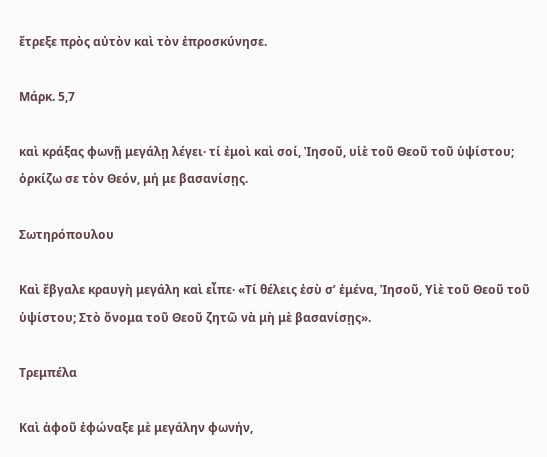ἔτρεξε πρὸς αὐτὸν καὶ τὸν ἐπροσκύνησε.

Μάρκ. 5,7

καὶ κράξας φωνῇ μεγάλῃ λέγει· τί ἐμοὶ καὶ σοί, Ἰησοῦ, υἱὲ τοῦ Θεοῦ τοῦ ὑψίστου; ὁρκίζω σε τὸν Θεόν, μή με βασανίσῃς.

Σωτηρόπουλου

Καὶ ἔβγαλε κραυγὴ μεγάλη καὶ εἶπε· «Τί θέλεις ἐσὺ σ’ ἐμένα, Ἰησοῦ, Υἱὲ τοῦ Θεοῦ τοῦ ὑψίστου; Στὸ ὄνομα τοῦ Θεοῦ ζητῶ νὰ μὴ μὲ βασανίσῃς».

Τρεμπέλα

Καὶ ἀφοῦ ἐφώναξε μὲ μεγάλην φωνήν,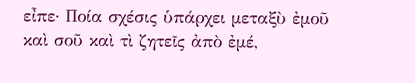εἶπε· Ποία σχέσις ὑπάρχει μεταξὺ ἐμοῦ καὶ σοῦ καὶ τὶ ζητεῖς ἀπὸ ἐμέ,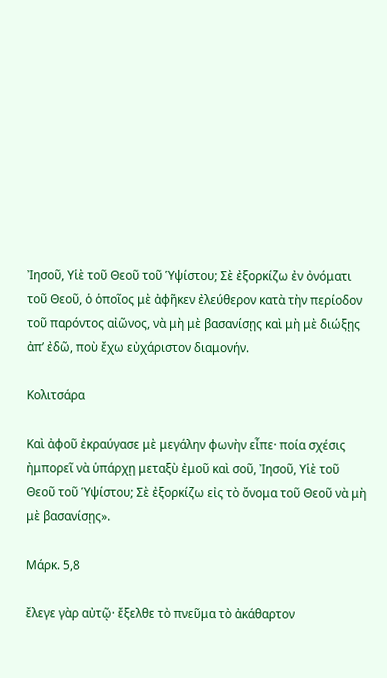Ἰησοῦ, Υἱὲ τοῦ Θεοῦ τοῦ Ὑψίστου; Σὲ ἐξορκίζω ἐν ὀνόματι τοῦ Θεοῦ, ὁ ὁποῖος μὲ ἀφῆκεν ἐλεύθερον κατὰ τὴν περίοδον τοῦ παρόντος αἰῶνος, νὰ μὴ μὲ βασανίσῃς καὶ μὴ μὲ διώξῃς ἀπ’ ἐδῶ, ποὺ ἔχω εὐχάριστον διαμονήν.

Κολιτσάρα

Καὶ ἀφοῦ ἐκραύγασε μὲ μεγάλην φωνὴν εἶπε· ποία σχέσις ἠμπορεῖ νὰ ὑπάρχῃ μεταξὺ ἐμοῦ καὶ σοῦ, Ἰησοῦ, Υἱὲ τοῦ Θεοῦ τοῦ Ὑψίστου; Σὲ ἐξορκίζω εἰς τὸ ὄνομα τοῦ Θεοῦ νὰ μὴ μὲ βασανίσῃς».

Μάρκ. 5,8

ἔλεγε γὰρ αὐτῷ· ἔξελθε τὸ πνεῦμα τὸ ἀκάθαρτον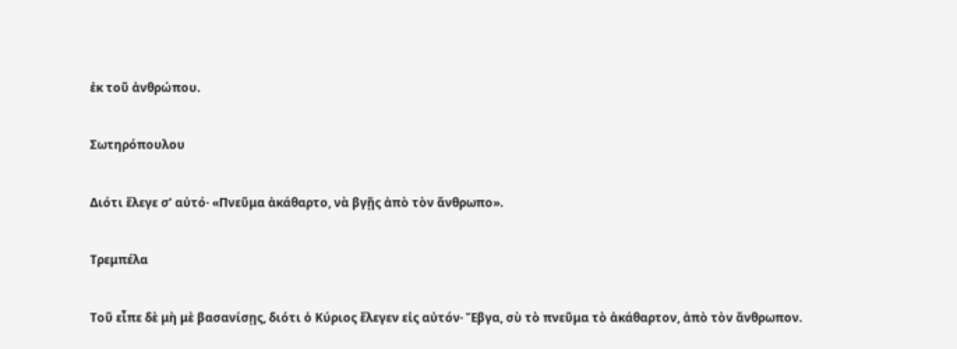ἐκ τοῦ ἀνθρώπου.

Σωτηρόπουλου

Διότι ἔλεγε σ’ αὐτό· «Πνεῦμα ἀκάθαρτο, νὰ βγῇς ἀπὸ τὸν ἄνθρωπο».

Τρεμπέλα

Τοῦ εἶπε δὲ μὴ μὲ βασανίσῃς, διότι ὁ Κύριος ἔλεγεν εἰς αὐτόν· Ἔβγα, σὺ τὸ πνεῦμα τὸ ἀκάθαρτον, ἀπὸ τὸν ἄνθρωπον.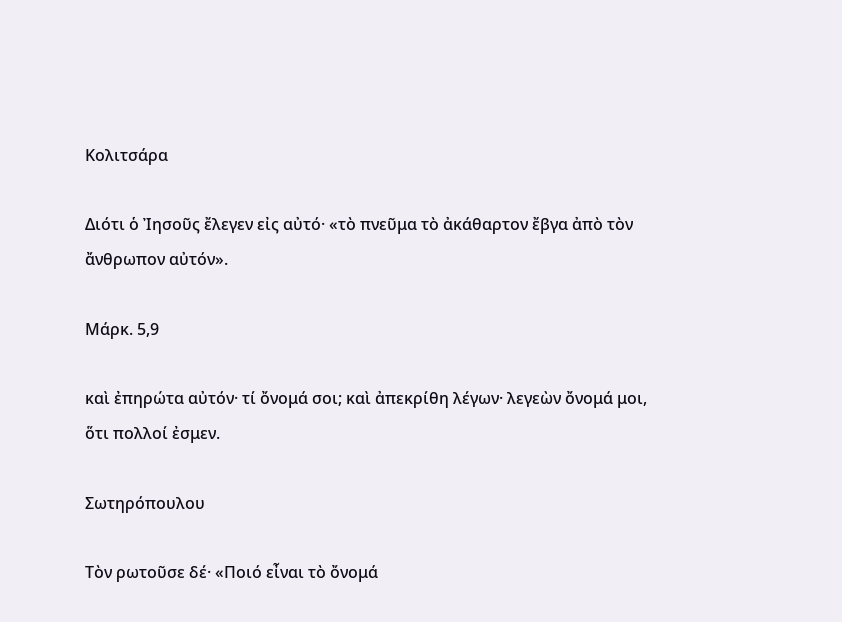Κολιτσάρα

Διότι ὁ Ἰησοῦς ἔλεγεν εἰς αὐτό· «τὸ πνεῦμα τὸ ἀκάθαρτον ἔβγα ἀπὸ τὸν ἄνθρωπον αὐτόν».

Μάρκ. 5,9

καὶ ἐπηρώτα αὐτόν· τί ὄνομά σοι; καὶ ἀπεκρίθη λέγων· λεγεὼν ὄνομά μοι, ὅτι πολλοί ἐσμεν.

Σωτηρόπουλου

Τὸν ρωτοῦσε δέ· «Ποιό εἶναι τὸ ὄνομά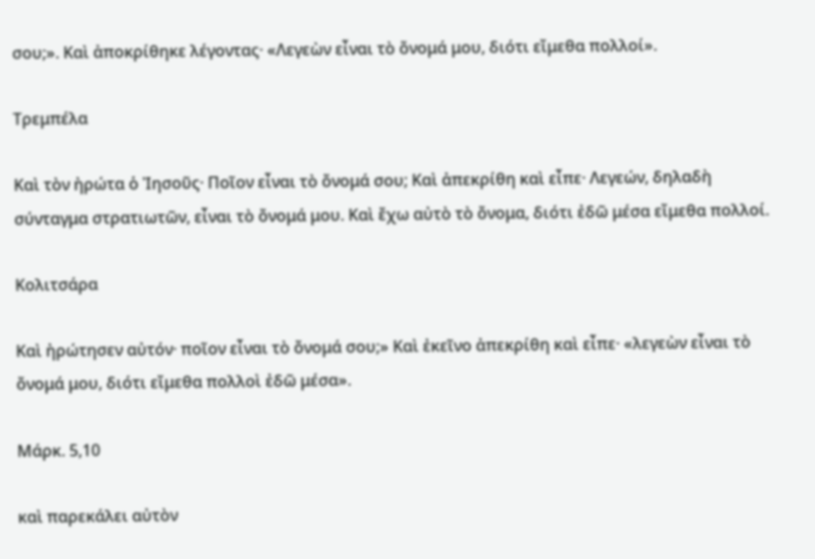σου;». Καὶ ἀποκρίθηκε λέγοντας· «Λεγεὼν εἶναι τὸ ὄνομά μου, διότι εἴμεθα πολλοί».

Τρεμπέλα

Καὶ τὸν ἠρώτα ὁ Ἰησοῦς· Ποῖον εἶναι τὸ ὄνομά σου; Καὶ ἀπεκρίθη καὶ εἶπε· Λεγεών, δηλαδὴ σύνταγμα στρατιωτῶν, εἶναι τὸ ὄνομά μου. Καὶ ἔχω αὐτὸ τὸ ὄνομα, διότι ἐδῶ μέσα εἴμεθα πολλοί.

Κολιτσάρα

Καὶ ἠρώτησεν αὐτόν· ποῖον εἶναι τὸ ὄνομά σου;» Καὶ ἐκεῖνο ἀπεκρίθη καὶ εἶπε· «λεγεὼν εἶναι τὸ ὄνομά μου, διότι εἴμεθα πολλοὶ ἐδῶ μέσα».

Μάρκ. 5,10

καὶ παρεκάλει αὐτὸν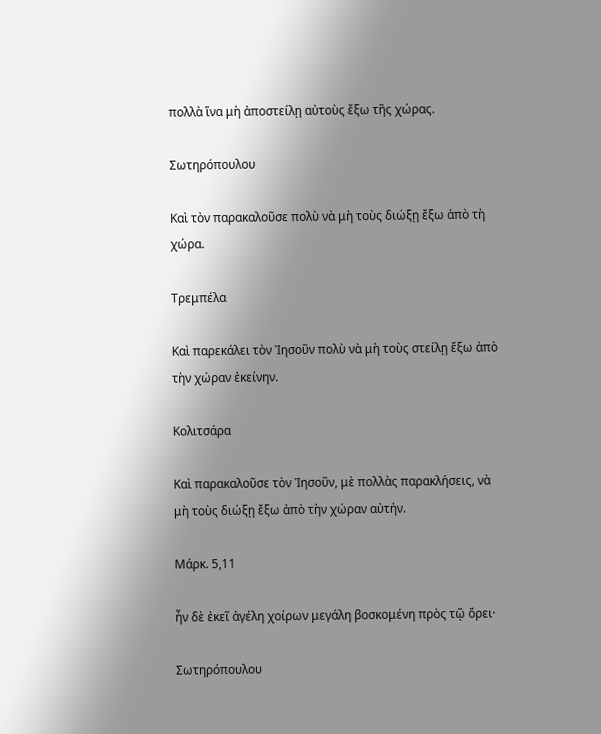πολλὰ ἵνα μὴ ἀποστείλῃ αὐτοὺς ἔξω τῆς χώρας.

Σωτηρόπουλου

Καὶ τὸν παρακαλοῦσε πολὺ νὰ μὴ τοὺς διώξῃ ἔξω ἀπὸ τὴ χώρα.

Τρεμπέλα

Καὶ παρεκάλει τὸν Ἰησοῦν πολὺ νὰ μὴ τοὺς στείλῃ ἔξω ἀπὸ τὴν χώραν ἐκείνην.

Κολιτσάρα

Καὶ παρακαλοῦσε τὸν Ἰησοῦν, μὲ πολλὰς παρακλήσεις, νὰ μὴ τοὺς διώξῃ ἔξω ἀπὸ τὴν χώραν αὐτήν.

Μάρκ. 5,11

ἦν δὲ ἐκεῖ ἀγέλη χοίρων μεγάλη βοσκομένη πρὸς τῷ ὄρει·

Σωτηρόπουλου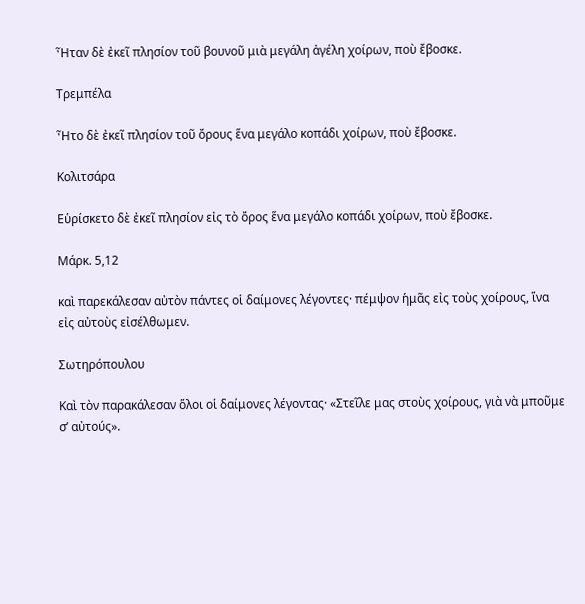Ἦταν δὲ ἐκεῖ πλησίον τοῦ βουνοῦ μιὰ μεγάλη ἀγέλη χοίρων, ποὺ ἔβοσκε.

Τρεμπέλα

Ἦτο δὲ ἐκεῖ πλησίον τοῦ ὄρους ἕνα μεγάλο κοπάδι χοίρων, ποὺ ἔβοσκε.

Κολιτσάρα

Εὑρίσκετο δὲ ἐκεῖ πλησίον εἰς τὸ ὄρος ἕνα μεγάλο κοπάδι χοίρων, ποὺ ἔβοσκε.

Μάρκ. 5,12

καὶ παρεκάλεσαν αὐτὸν πάντες οἱ δαίμονες λέγοντες· πέμψον ἡμᾶς εἰς τοὺς χοίρους, ἵνα εἰς αὐτοὺς εἰσέλθωμεν.

Σωτηρόπουλου

Καὶ τὸν παρακάλεσαν ὅλοι οἱ δαίμονες λέγοντας· «Στεῖλε μας στοὺς χοίρους, γιὰ νὰ μποῦμε σ’ αὐτούς».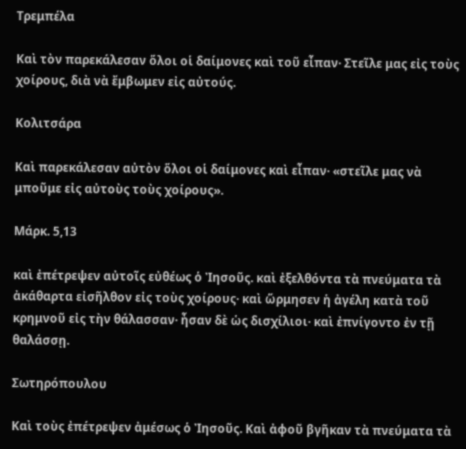Τρεμπέλα

Καὶ τὸν παρεκάλεσαν ὅλοι οἱ δαίμονες καὶ τοῦ εἶπαν· Στεῖλε μας εἰς τοὺς χοίρους, διὰ νὰ ἔμβωμεν εἰς αὐτούς.

Κολιτσάρα

Καὶ παρεκάλεσαν αὐτὸν ὅλοι οἱ δαίμονες καὶ εἶπαν· «στεῖλε μας νὰ μποῦμε εἰς αὐτοὺς τοὺς χοίρους».

Μάρκ. 5,13

καὶ ἐπέτρεψεν αὐτοῖς εὐθέως ὁ Ἰησοῦς. καὶ ἐξελθόντα τὰ πνεύματα τὰ ἀκάθαρτα εἰσῆλθον εἰς τοὺς χοίρους· καὶ ὥρμησεν ἡ ἀγέλη κατὰ τοῦ κρημνοῦ εἰς τὴν θάλασσαν· ἦσαν δὲ ὡς δισχίλιοι· καὶ ἐπνίγοντο ἐν τῇ θαλάσσῃ.

Σωτηρόπουλου

Καὶ τοὺς ἐπέτρεψεν ἀμέσως ὁ Ἰησοῦς. Καὶ ἀφοῦ βγῆκαν τὰ πνεύματα τὰ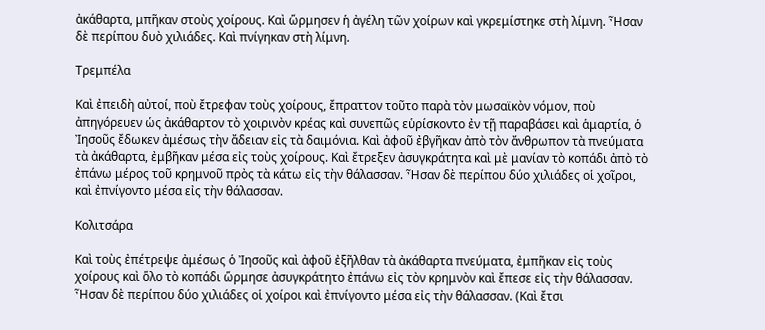ἀκάθαρτα, μπῆκαν στοὺς χοίρους. Καὶ ὥρμησεν ἡ ἀγέλη τῶν χοίρων καὶ γκρεμίστηκε στὴ λίμνη. Ἦσαν δὲ περίπου δυὸ χιλιάδες. Καὶ πνίγηκαν στὴ λίμνη.

Τρεμπέλα

Καὶ ἐπειδὴ αὐτοί, ποὺ ἔτρεφαν τοὺς χοίρους, ἔπραττον τοῦτο παρὰ τὸν μωσαϊκὸν νόμον, ποὺ ἀπηγόρευεν ὡς ἀκάθαρτον τὸ χοιρινὸν κρέας καὶ συνεπῶς εὑρίσκοντο ἐν τῇ παραβάσει καὶ ἁμαρτία, ὁ Ἰησοῦς ἔδωκεν ἀμέσως τὴν ἄδειαν εἰς τὰ δαιμόνια. Καὶ ἀφοῦ ἐβγῆκαν ἀπὸ τὸν ἄνθρωπον τὰ πνεύματα τὰ ἀκάθαρτα, ἐμβῆκαν μέσα εἰς τοὺς χοίρους. Καὶ ἔτρεξεν ἀσυγκράτητα καὶ μὲ μανίαν τὸ κοπάδι ἀπὸ τὸ ἐπάνω μέρος τοῦ κρημνοῦ πρὸς τὰ κάτω εἰς τὴν θάλασσαν. Ἦσαν δὲ περίπου δύο χιλιάδες οἱ χοῖροι, καὶ ἐπνίγοντο μέσα εἰς τὴν θάλασσαν.

Κολιτσάρα

Καὶ τοὺς ἐπέτρεψε ἀμέσως ὁ Ἰησοῦς καὶ ἀφοῦ ἐξῆλθαν τὰ ἀκάθαρτα πνεύματα, ἐμπῆκαν εἰς τοὺς χοίρους καὶ ὅλο τὸ κοπάδι ὥρμησε ἀσυγκράτητο ἐπάνω εἰς τὸν κρημνὸν καὶ ἔπεσε εἰς τὴν θάλασσαν. Ἦσαν δὲ περίπου δύο χιλιάδες οἱ χοίροι καὶ ἐπνίγοντο μέσα εἰς τὴν θάλασσαν. (Καὶ ἔτσι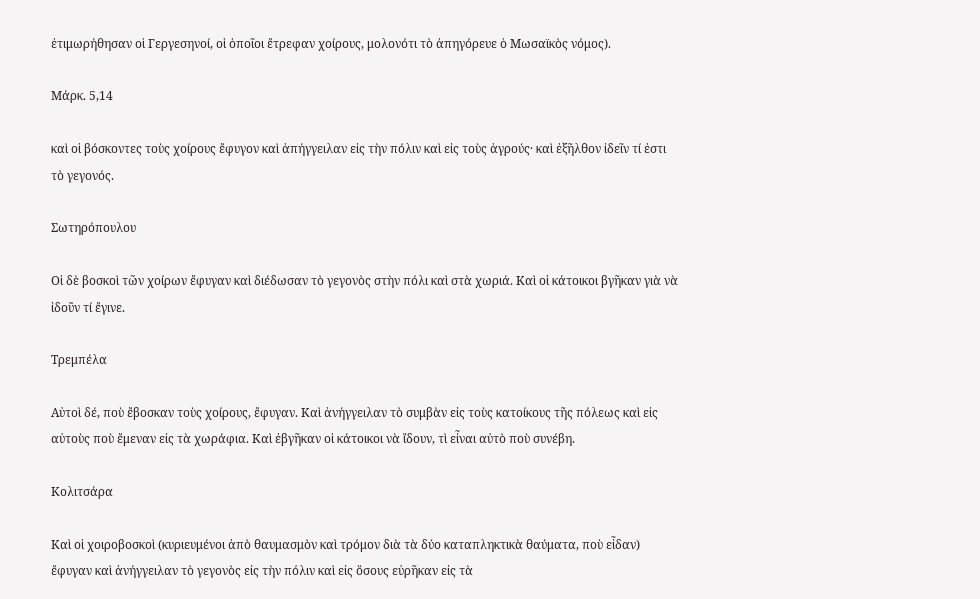ἐτιμωρήθησαν οἱ Γεργεσηνοί, οἱ ὁποῖοι ἔτρεφαν χοίρους, μολονότι τὸ ἀπηγόρευε ὁ Μωσαϊκὸς νόμος).

Μάρκ. 5,14

καὶ οἱ βόσκοντες τοὺς χοίρους ἔφυγον καὶ ἀπήγγειλαν εἰς τὴν πόλιν καὶ εἰς τοὺς ἀγρούς· καὶ ἐξῆλθον ἰδεῖν τί ἐστι τὸ γεγονός.

Σωτηρόπουλου

Οἱ δὲ βοσκοὶ τῶν χοίρων ἔφυγαν καὶ διέδωσαν τὸ γεγονὸς στὴν πόλι καὶ στὰ χωριά. Καὶ οἱ κάτοικοι βγῆκαν γιὰ νὰ ἰδοῦν τί ἔγινε.

Τρεμπέλα

Αὐτοὶ δέ, ποὺ ἔβοσκαν τοὺς χοίρους, ἔφυγαν. Καὶ ἀνήγγειλαν τὸ συμβὰν εἰς τοὺς κατοίκους τῆς πόλεως καὶ εἰς αὐτοὺς ποὺ ἔμεναν εἰς τὰ χωράφια. Καὶ ἐβγῆκαν οἱ κάτοικοι νὰ ἴδουν, τὶ εἶναι αὐτὸ ποὺ συνέβη.

Κολιτσάρα

Καὶ οἱ χοιροβοσκοὶ (κυριευμένοι ἀπὸ θαυμασμὸν καὶ τρόμον διὰ τὰ δύο καταπληκτικὰ θαύματα, ποὺ εἶδαν) ἔφυγαν καὶ ἀνήγγειλαν τὸ γεγονὸς εἰς τὴν πόλιν καὶ εἰς ὅσους εὐρῆκαν εἰς τὰ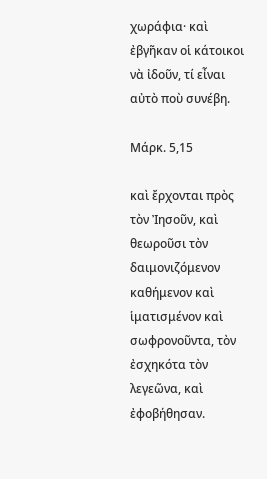χωράφια· καὶ ἐβγῆκαν οἱ κάτοικοι νὰ ἰδοῦν, τί εἶναι αὐτὸ ποὺ συνέβη.

Μάρκ. 5,15

καὶ ἔρχονται πρὸς τὸν Ἰησοῦν, καὶ θεωροῦσι τὸν δαιμονιζόμενον καθήμενον καὶ ἱματισμένον καὶ σωφρονοῦντα, τὸν ἐσχηκότα τὸν λεγεῶνα, καὶ ἐφοβήθησαν.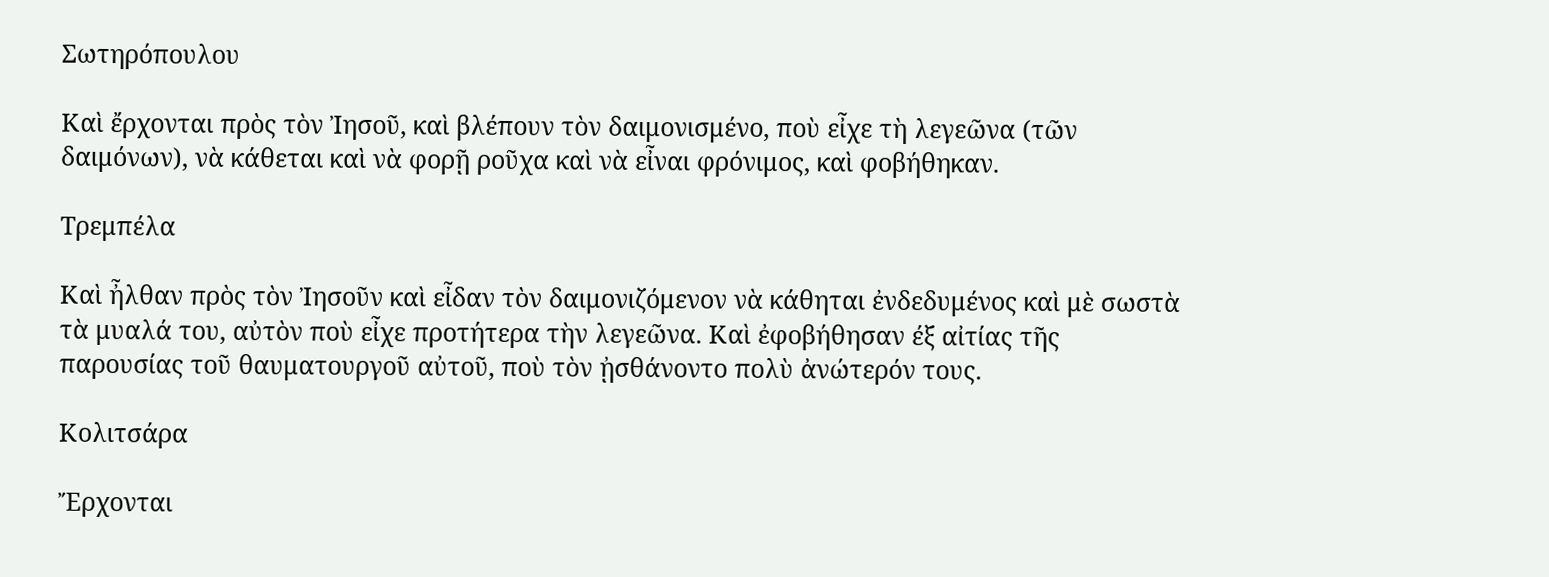Σωτηρόπουλου

Καὶ ἔρχονται πρὸς τὸν Ἰησοῦ, καὶ βλέπουν τὸν δαιμονισμένο, ποὺ εἶχε τὴ λεγεῶνα (τῶν δαιμόνων), νὰ κάθεται καὶ νὰ φορῇ ροῦχα καὶ νὰ εἶναι φρόνιμος, καὶ φοβήθηκαν.

Τρεμπέλα

Καὶ ἦλθαν πρὸς τὸν Ἰησοῦν καὶ εἶδαν τὸν δαιμονιζόμενον νὰ κάθηται ἐνδεδυμένος καὶ μὲ σωστὰ τὰ μυαλά του, αὐτὸν ποὺ εἶχε προτήτερα τὴν λεγεῶνα. Καὶ ἐφοβήθησαν έξ αἰτίας τῆς παρουσίας τοῦ θαυματουργοῦ αὐτοῦ, ποὺ τὸν ᾐσθάνοντο πολὺ ἀνώτερόν τους.

Κολιτσάρα

Ἔρχονται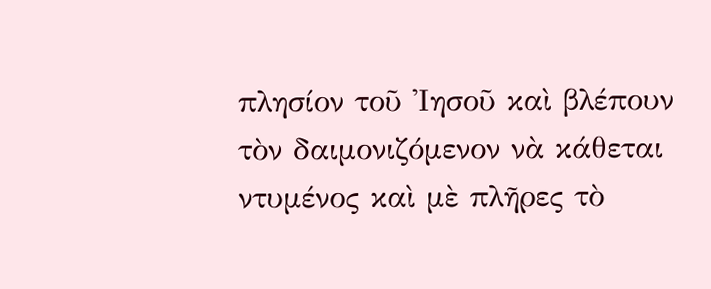πλησίον τοῦ Ἰησοῦ καὶ βλέπουν τὸν δαιμονιζόμενον νὰ κάθεται ντυμένος καὶ μὲ πλῆρες τὸ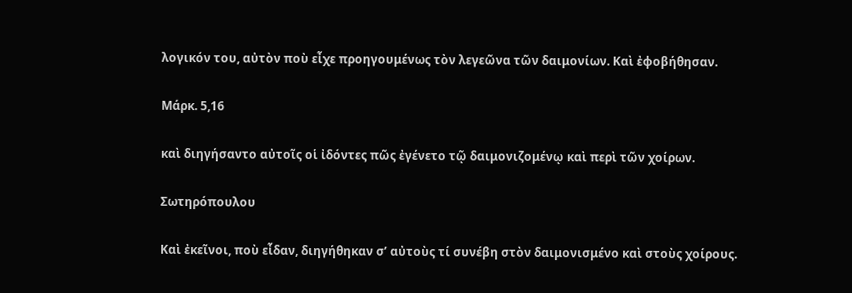λογικόν του, αὐτὸν ποὺ εἶχε προηγουμένως τὸν λεγεῶνα τῶν δαιμονίων. Καὶ ἐφοβήθησαν.

Μάρκ. 5,16

καὶ διηγήσαντο αὐτοῖς οἱ ἰδόντες πῶς ἐγένετο τῷ δαιμονιζομένῳ καὶ περὶ τῶν χοίρων.

Σωτηρόπουλου

Καὶ ἐκεῖνοι, ποὺ εἶδαν, διηγήθηκαν σ’ αὐτοὺς τί συνέβη στὸν δαιμονισμένο καὶ στοὺς χοίρους.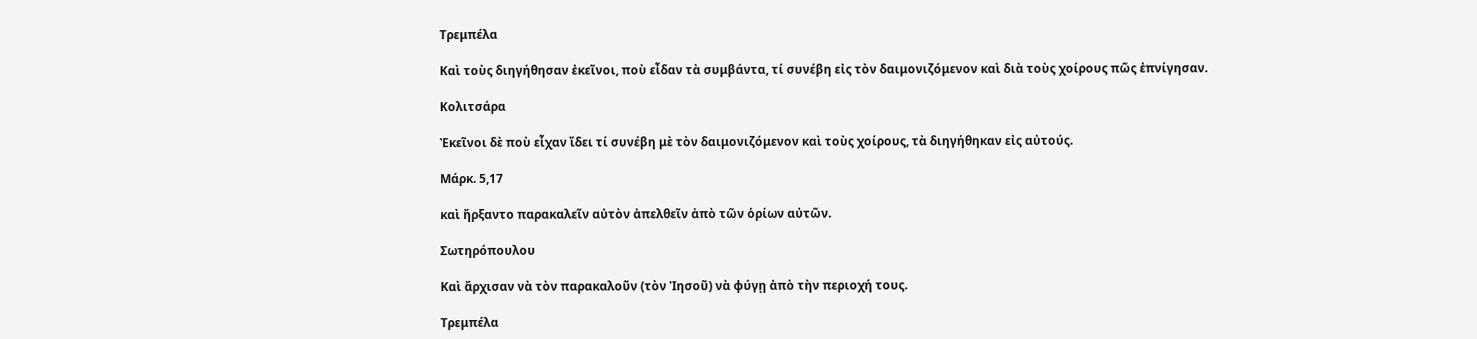Τρεμπέλα

Καὶ τοὺς διηγήθησαν ἐκεῖνοι, ποὺ εἶδαν τὰ συμβάντα, τί συνέβη εἰς τὸν δαιμονιζόμενον καὶ διὰ τοὺς χοίρους πῶς ἐπνίγησαν.

Κολιτσάρα

Ἐκεῖνοι δὲ ποὺ εἶχαν ἴδει τί συνέβη μὲ τὸν δαιμονιζόμενον καὶ τοὺς χοίρους, τὰ διηγήθηκαν εἰς αὐτούς.

Μάρκ. 5,17

καὶ ἤρξαντο παρακαλεῖν αὐτὸν ἀπελθεῖν ἀπὸ τῶν ὁρίων αὐτῶν.

Σωτηρόπουλου

Καὶ ἄρχισαν νὰ τὸν παρακαλοῦν (τὸν Ἰησοῦ) νὰ φύγῃ ἀπὸ τὴν περιοχή τους.

Τρεμπέλα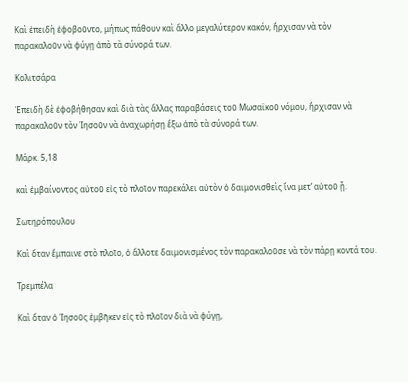Καὶ ἐπειδὴ ἐφοβοῦντο, μήπως πάθουν καὶ ἄλλο μεγαλύτερον κακόν, ἤρχισαν νὰ τὸν παρακαλοῦν νὰ φύγῃ ἀπὸ τὰ σύνορά των.

Κολιτσάρα

Ἐπειδὴ δὲ ἐφοβήθησαν καὶ διὰ τὰς ἄλλας παραβάσεις τοῦ Μωσαϊκοῦ νόμου, ἤρχισαν νὰ παρακαλοῦν τὸν Ἰησοῦν νὰ ἀναχωρήσῃ ἔξω ἀπὸ τὰ σύνορά των.

Μάρκ. 5,18

καὶ ἐμβαίνοντος αὐτοῦ εἰς τὸ πλοῖον παρεκάλει αὐτὸν ὁ δαιμονισθεὶς ἵνα μετ’ αὐτοῦ ᾖ.

Σωτηρόπουλου

Καὶ ὅταν ἔμπαινε στὸ πλοῖο, ὁ ἄλλοτε δαιμονισμένος τὸν παρακαλοῦσε νὰ τὸν πάρῃ κοντά του.

Τρεμπέλα

Καὶ ὅταν ὁ Ἰησοῦς ἐμβῆκεν εἰς τὸ πλοῖον διὰ νὰ φύγῃ,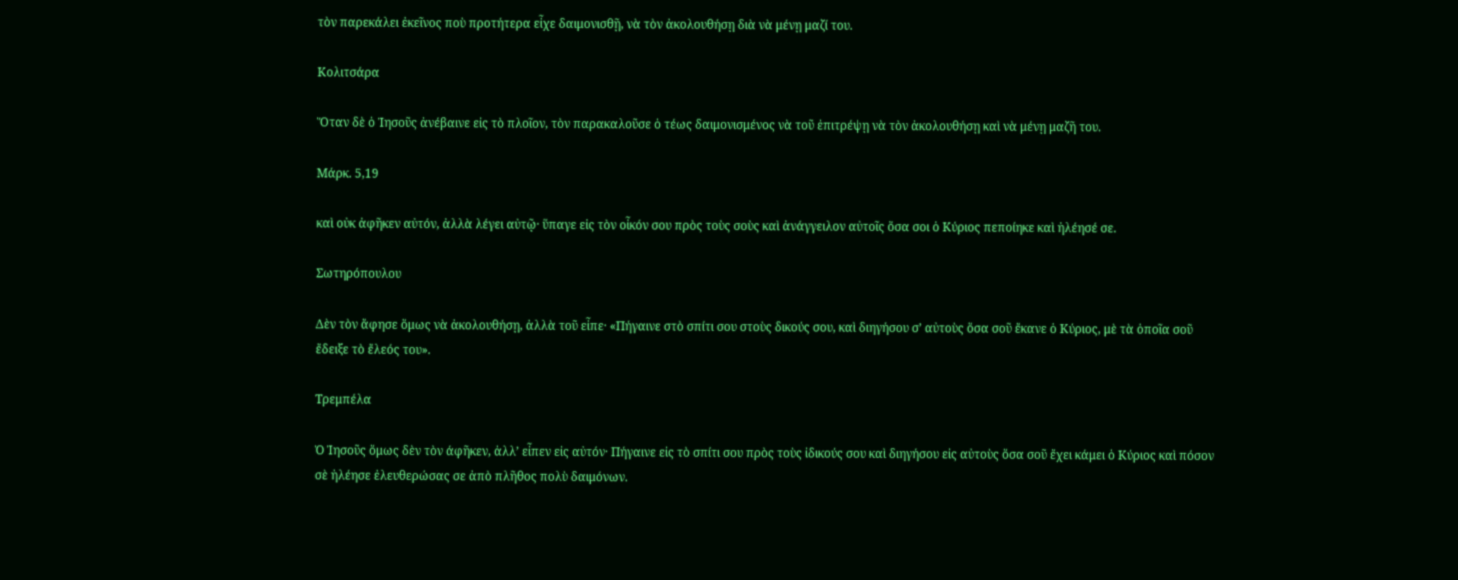τὸν παρεκάλει ἐκεῖνος ποὺ προτήτερα εἶχε δαιμονισθῇ, νὰ τὸν ἀκολουθήσῃ διὰ νὰ μένῃ μαζί του.

Κολιτσάρα

Ὅταν δὲ ὁ Ἰησοῦς ἀνέβαινε εἰς τὸ πλοῖον, τὸν παρακαλοῦσε ὁ τέως δαιμονισμένος νὰ τοῦ ἐπιτρέψῃ νὰ τὸν ἀκολουθήσῃ καὶ νὰ μένῃ μαζῆ του.

Μάρκ. 5,19

καὶ οὐκ ἀφῆκεν αὐτόν, ἀλλὰ λέγει αὐτῷ· ὕπαγε εἰς τὸν οἶκόν σου πρὸς τοὺς σοὺς καὶ ἀνάγγειλον αὐτοῖς ὅσα σοι ὁ Κύριος πεποίηκε καὶ ἠλέησέ σε.

Σωτηρόπουλου

Δὲν τὸν ἄφησε ὅμως νὰ ἀκολουθήσῃ, ἀλλὰ τοῦ εἶπε· «Πήγαινε στὸ σπίτι σου στοὺς δικούς σου, καὶ διηγήσου σ’ αὐτοὺς ὅσα σοῦ ἔκανε ὁ Κύριος, μὲ τὰ ὁποῖα σοῦ ἔδειξε τὸ ἔλεός του».

Τρεμπέλα

Ὁ Ἰησοῦς ὅμως δὲν τὸν άφῆκεν, ἀλλ’ εἶπεν εἰς αὐτόν· Πήγαινε εἰς τὸ σπίτι σου πρὸς τοὺς ἰδικούς σου καὶ διηγήσου εἰς αὐτοὺς ὅσα σοῦ ἔχει κάμει ὁ Κύριος καὶ πόσον σὲ ἠλέησε ἐλευθερώσας σε ἀπὸ πλῆθος πολὺ δαιμόνων.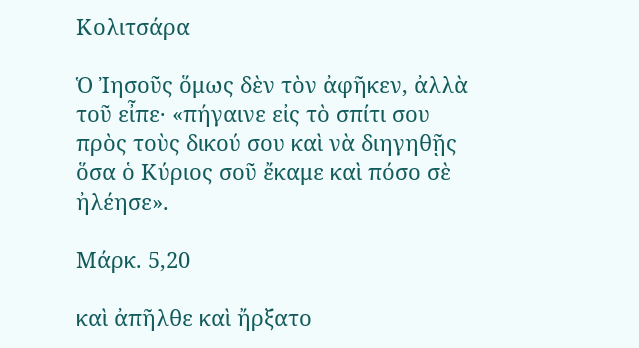Κολιτσάρα

Ὁ Ἰησοῦς ὅμως δὲν τὸν ἀφῆκεν, ἀλλὰ τοῦ εἶπε· «πήγαινε εἰς τὸ σπίτι σου πρὸς τοὺς δικού σου καὶ νὰ διηγηθῇς ὅσα ὁ Κύριος σοῦ ἔκαμε καὶ πόσο σὲ ἠλέησε».

Μάρκ. 5,20

καὶ ἀπῆλθε καὶ ἤρξατο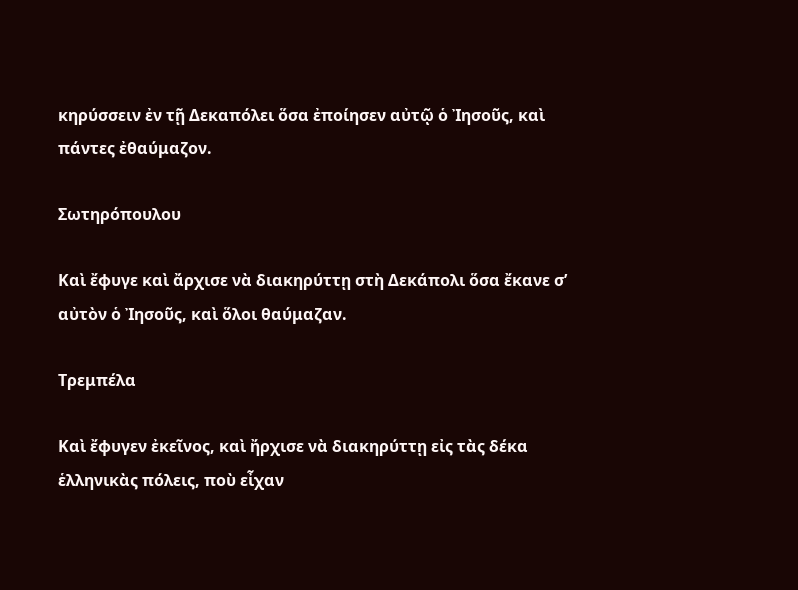κηρύσσειν ἐν τῇ Δεκαπόλει ὅσα ἐποίησεν αὐτῷ ὁ Ἰησοῦς, καὶ πάντες ἐθαύμαζον.

Σωτηρόπουλου

Καὶ ἔφυγε καὶ ἄρχισε νὰ διακηρύττῃ στὴ Δεκάπολι ὅσα ἔκανε σ’ αὐτὸν ὁ Ἰησοῦς, καὶ ὅλοι θαύμαζαν.

Τρεμπέλα

Καὶ ἔφυγεν ἐκεῖνος, καὶ ἤρχισε νὰ διακηρύττῃ εἰς τὰς δέκα ἑλληνικὰς πόλεις, ποὺ εἶχαν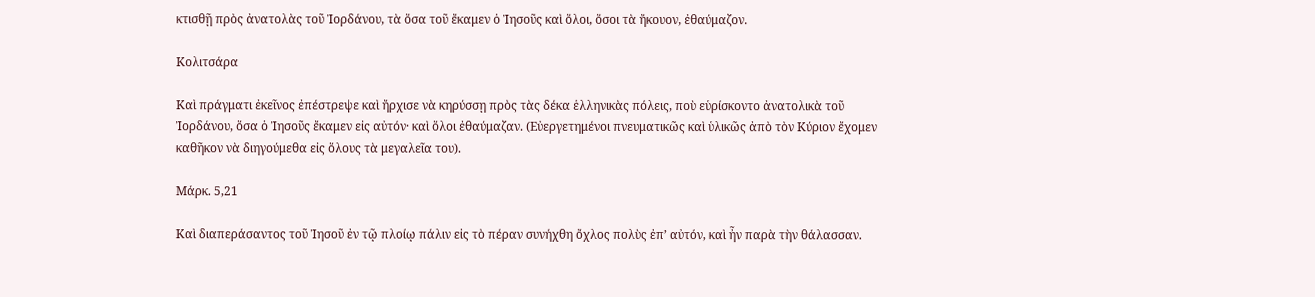κτισθῇ πρὸς ἀνατολὰς τοῦ Ἰορδάνου, τὰ ὅσα τοῦ ἔκαμεν ὁ Ἰησοῦς καὶ ὅλοι, ὅσοι τὰ ἤκουον, ἐθαύμαζον.

Κολιτσάρα

Καὶ πράγματι ἐκεῖνος ἐπέστρεψε καὶ ἤρχισε νὰ κηρύσσῃ πρὸς τὰς δέκα ἑλληνικὰς πόλεις, ποὺ εὑρίσκοντο ἀνατολικὰ τοῦ Ἰορδάνου, ὅσα ὁ Ἰησοῦς ἔκαμεν εἰς αὐτόν· καὶ ὅλοι ἐθαύμαζαν. (Εὐεργετημένοι πνευματικῶς καὶ ὑλικῶς ἀπὸ τὸν Κύριον ἔχομεν καθῆκον νὰ διηγούμεθα εἰς ὅλους τὰ μεγαλεῖα του).

Μάρκ. 5,21

Καὶ διαπεράσαντος τοῦ Ἰησοῦ ἐν τῷ πλοίῳ πάλιν εἰς τὸ πέραν συνήχθη ὄχλος πολὺς ἐπ’ αὐτόν, καὶ ἦν παρὰ τὴν θάλασσαν.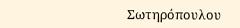Σωτηρόπουλου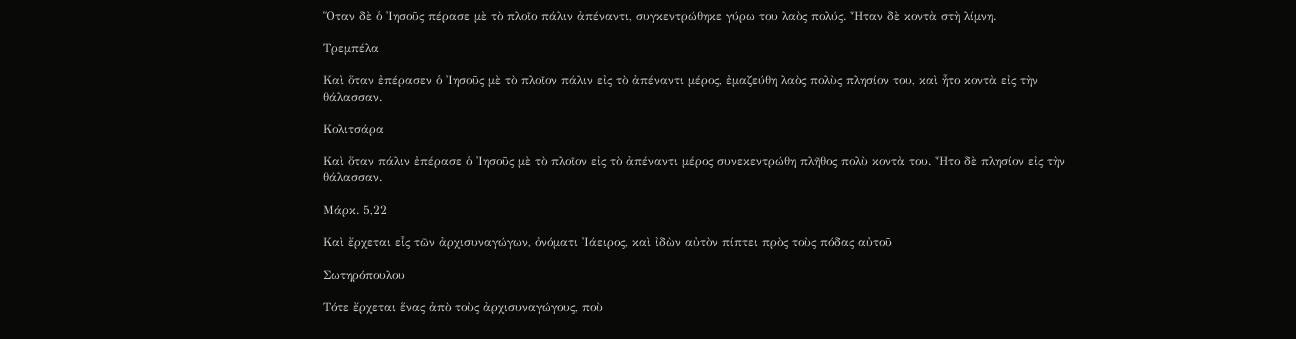Ὅταν δὲ ὁ Ἰησοῦς πέρασε μὲ τὸ πλοῖο πάλιν ἀπέναντι, συγκεντρώθηκε γύρω του λαὸς πολύς. Ἦταν δὲ κοντὰ στὴ λίμνη.

Τρεμπέλα

Καὶ ὅταν ἐπέρασεν ὁ Ἰησοῦς μὲ τὸ πλοῖον πάλιν εἰς τὸ ἀπέναντι μέρος, ἐμαζεύθη λαὸς πολὺς πλησίον του, καὶ ἦτο κοντὰ εἰς τὴν θάλασσαν.

Κολιτσάρα

Καὶ ὅταν πάλιν ἐπέρασε ὁ Ἰησοῦς μὲ τὸ πλοῖον εἰς τὸ ἀπέναντι μέρος συνεκεντρώθη πλῆθος πολὺ κοντὰ του. Ἦτο δὲ πλησίον εἰς τὴν θάλασσαν.

Μάρκ. 5,22

Καὶ ἔρχεται εἷς τῶν ἀρχισυναγώγων, ὀνόματι Ἰάειρος, καὶ ἰδὼν αὐτὸν πίπτει πρὸς τοὺς πόδας αὐτοῦ

Σωτηρόπουλου

Τότε ἔρχεται ἕνας ἀπὸ τοὺς ἀρχισυναγώγους, ποὺ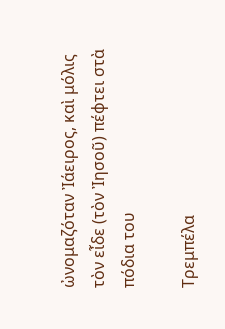ὠνομαζόταν Ἰάειρος, καὶ μόλις τὸν εἶδε (τὸν Ἰησοῦ) πέφτει στὰ πόδια του

Τρεμπέλα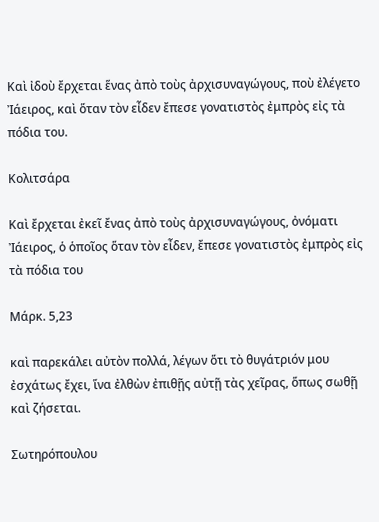Καὶ ἰδοὺ ἔρχεται ἕνας ἀπὸ τοὺς ἀρχισυναγώγους, ποὺ ἐλέγετο Ἰάειρος, καὶ ὅταν τὸν εἶδεν ἔπεσε γονατιστὸς ἐμπρὸς εἰς τὰ πόδια του.

Κολιτσάρα

Καὶ ἔρχεται ἐκεῖ ἔνας ἀπὸ τοὺς ἀρχισυναγώγους, ὀνόματι Ἰάειρος, ὁ ὁποῖος ὅταν τὸν εἶδεν, ἔπεσε γονατιστὸς ἐμπρὸς εἰς τὰ πόδια του

Μάρκ. 5,23

καὶ παρεκάλει αὐτὸν πολλά, λέγων ὅτι τὸ θυγάτριόν μου ἐσχάτως ἔχει, ἵνα ἐλθὼν ἐπιθῇς αὐτῇ τὰς χεῖρας, ὅπως σωθῇ καὶ ζήσεται.

Σωτηρόπουλου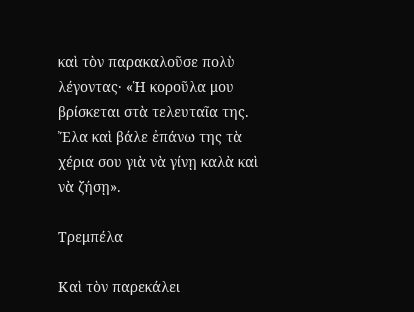καὶ τὸν παρακαλοῦσε πολὺ λέγοντας· «Ἡ κοροῦλα μου βρίσκεται στὰ τελευταῖα της. Ἔλα καὶ βάλε ἐπάνω της τὰ χέρια σου γιὰ νὰ γίνῃ καλὰ καὶ νὰ ζήσῃ».

Τρεμπέλα

Καὶ τὸν παρεκάλει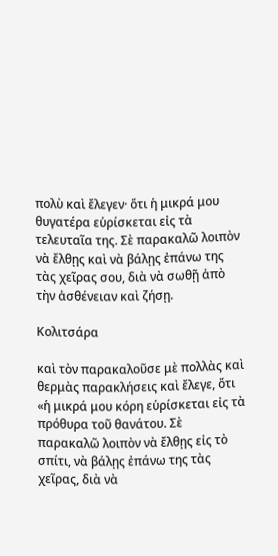πολὺ καὶ ἔλεγεν· ὅτι ἡ μικρά μου θυγατέρα εὑρίσκεται εἰς τὰ τελευταῖα της. Σὲ παρακαλῶ λοιπὸν νὰ ἔλθῃς καὶ νὰ βάλῃς ἐπάνω της τὰς χεῖρας σου, διὰ νὰ σωθῇ ἀπὸ τὴν ἀσθένειαν καὶ ζήσῃ.

Κολιτσάρα

καὶ τὸν παρακαλοῦσε μὲ πολλὰς καὶ θερμὰς παρακλήσεις καὶ ἔλεγε, ὅτι «ἡ μικρά μου κόρη εὑρίσκεται εἰς τὰ πρόθυρα τοῦ θανάτου. Σὲ παρακαλῶ λοιπὸν νὰ ἔλθῃς εἰς τὸ σπίτι, νὰ βάλῃς ἐπάνω της τὰς χεῖρας, διὰ νὰ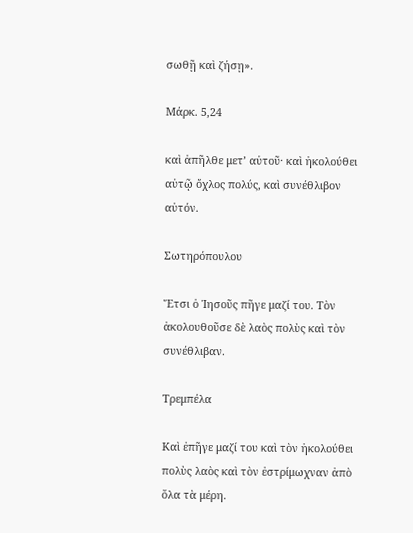σωθῇ καὶ ζήσῃ».

Μάρκ. 5,24

καὶ ἀπῆλθε μετ’ αὐτοῦ· καὶ ἠκολούθει αὐτῷ ὄχλος πολύς, καὶ συνέθλιβον αὐτόν.

Σωτηρόπουλου

Ἔτσι ὁ Ἰησοῦς πῆγε μαζί του. Τὸν ἀκολουθοῦσε δὲ λαὸς πολὺς καὶ τὸν συνέθλιβαν.

Τρεμπέλα

Καὶ ἐπῆγε μαζί του καὶ τὸν ἠκολούθει πολὺς λαὸς καὶ τὸν ἐστρίμωχναν ἀπὸ ὅλα τὰ μέρη.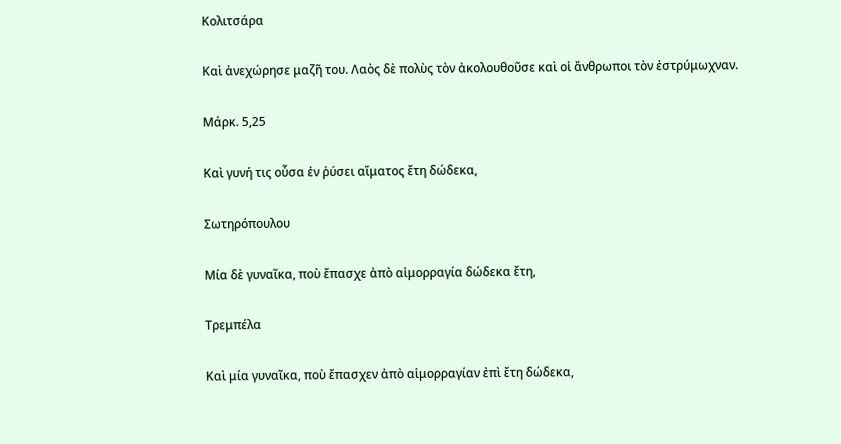Κολιτσάρα

Καὶ ἀνεχώρησε μαζῆ του. Λαὸς δὲ πολὺς τὸν ἀκολουθοῦσε καὶ οἱ ἄνθρωποι τὸν ἐστρύμωχναν.

Μάρκ. 5,25

Καὶ γυνή τις οὖσα ἐν ῥύσει αἵματος ἔτη δώδεκα,

Σωτηρόπουλου

Μία δὲ γυναῖκα, ποὺ ἔπασχε ἀπὸ αἱμορραγία δώδεκα ἔτη,

Τρεμπέλα

Καὶ μία γυναῖκα, ποὺ ἔπασχεν ἀπὸ αἱμορραγίαν ἐπὶ ἔτη δώδεκα,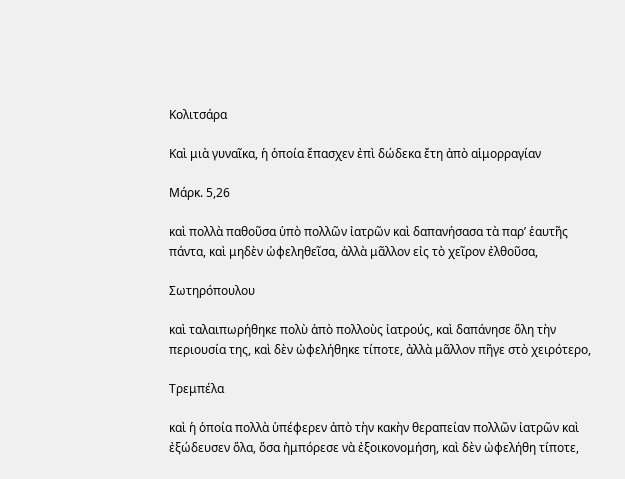Κολιτσάρα

Καὶ μιὰ γυναῖκα, ἡ ὁποία ἔπασχεν ἐπὶ δώδεκα ἔτη ἀπὸ αἱμορραγίαν

Μάρκ. 5,26

καὶ πολλὰ παθοῦσα ὑπὸ πολλῶν ἰατρῶν καὶ δαπανήσασα τὰ παρ’ ἑαυτῆς πάντα, καὶ μηδὲν ὠφεληθεῖσα, ἀλλὰ μᾶλλον εἰς τὸ χεῖρον ἐλθοῦσα,

Σωτηρόπουλου

καὶ ταλαιπωρήθηκε πολὺ ἀπὸ πολλοὺς ἰατρούς, καὶ δαπάνησε ὅλη τὴν περιουσία της, καὶ δὲν ὠφελήθηκε τίποτε, ἀλλὰ μᾶλλον πῆγε στὸ χειρότερο,

Τρεμπέλα

καὶ ἡ ὁποία πολλὰ ὑπέφερεν ἀπὸ τὴν κακὴν θεραπείαν πολλῶν ἰατρῶν καὶ ἐξώδευσεν ὅλα, ὅσα ἠμπόρεσε νὰ ἐξοικονομήση, καὶ δὲν ὠφελήθη τίποτε,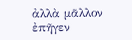ἀλλὰ μᾶλλον ἐπῆγεν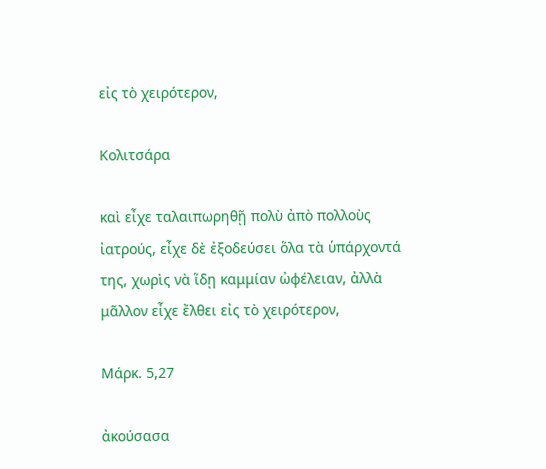εἰς τὸ χειρότερον,

Κολιτσάρα

καὶ εἶχε ταλαιπωρηθῇ πολὺ ἀπὸ πολλοὺς ἰατρούς, εἶχε δὲ ἐξοδεύσει ὅλα τὰ ὑπάρχοντά της, χωρὶς νὰ ἵδῃ καμμίαν ὠφέλειαν, ἀλλὰ μᾶλλον εἶχε ἔλθει εἰς τὸ χειρότερον,

Μάρκ. 5,27

ἀκούσασα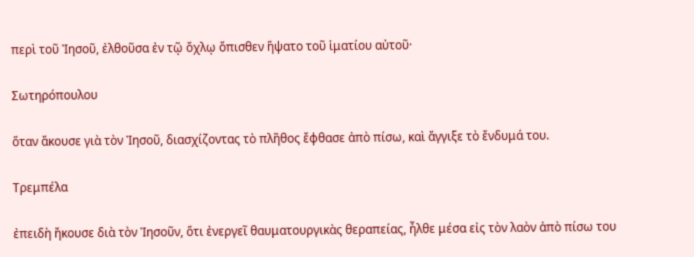περὶ τοῦ Ἰησοῦ, ἐλθοῦσα ἐν τῷ ὄχλῳ ὄπισθεν ἥψατο τοῦ ἱματίου αὐτοῦ·

Σωτηρόπουλου

ὅταν ἄκουσε γιὰ τὸν Ἰησοῦ, διασχίζοντας τὸ πλῆθος ἔφθασε ἀπὸ πίσω, καὶ ἄγγιξε τὸ ἔνδυμά του.

Τρεμπέλα

ἐπειδὴ ἤκουσε διὰ τὸν Ἰησοῦν, ὅτι ἐνεργεῖ θαυματουργικὰς θεραπείας, ἦλθε μέσα εἰς τὸν λαὸν ἀπὸ πίσω του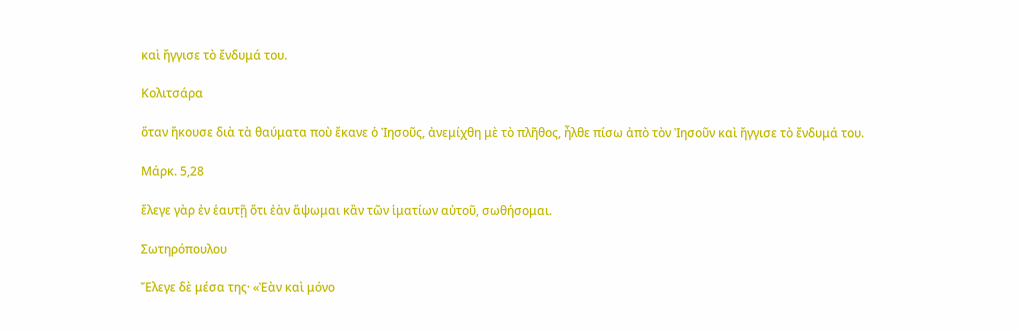καὶ ἤγγισε τὸ ἔνδυμά του.

Κολιτσάρα

ὅταν ἤκουσε διὰ τὰ θαύματα ποὺ ἔκανε ὁ Ἰησοῦς, ἀνεμίχθη μὲ τὸ πλῆθος, ἦλθε πίσω ἀπὸ τὸν Ἰησοῦν καὶ ἤγγισε τὸ ἔνδυμά του.

Μάρκ. 5,28

ἔλεγε γὰρ ἐν ἑαυτῇ ὅτι ἐὰν ἅψωμαι κἂν τῶν ἱματίων αὐτοῦ, σωθήσομαι.

Σωτηρόπουλου

Ἔλεγε δὲ μέσα της· «Ἐὰν καὶ μόνο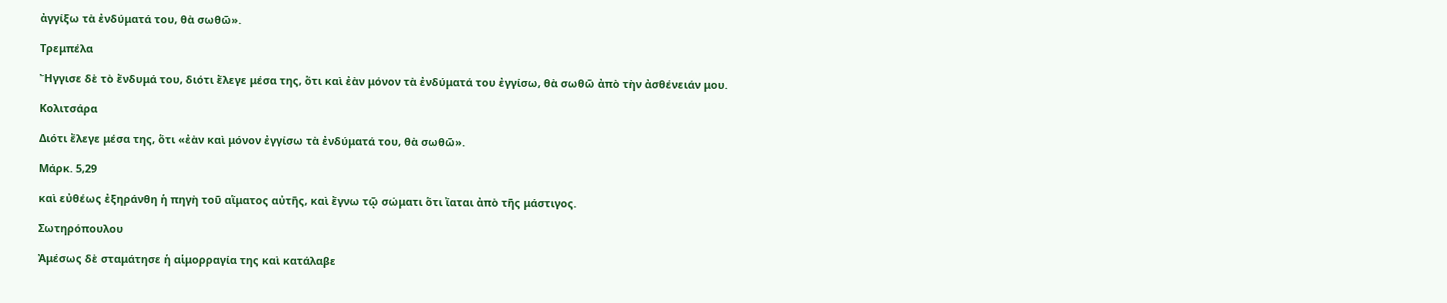ἀγγίξω τὰ ἐνδύματά του, θὰ σωθῶ».

Τρεμπέλα

Ἤγγισε δὲ τὸ ἔνδυμά του, διότι ἔλεγε μέσα της, ὅτι καὶ ἐὰν μόνον τὰ ἐνδύματά του ἐγγίσω, θὰ σωθῶ ἀπὸ τὴν ἀσθένειάν μου.

Κολιτσάρα

Διότι ἔλεγε μέσα της, ὅτι «ἐὰν καὶ μόνον ἐγγίσω τὰ ἐνδύματά του, θὰ σωθῶ».

Μάρκ. 5,29

καὶ εὐθέως ἐξηράνθη ἡ πηγὴ τοῦ αἵματος αὐτῆς, καὶ ἔγνω τῷ σώματι ὅτι ἴαται ἀπὸ τῆς μάστιγος.

Σωτηρόπουλου

Ἀμέσως δὲ σταμάτησε ἡ αἱμορραγία της καὶ κατάλαβε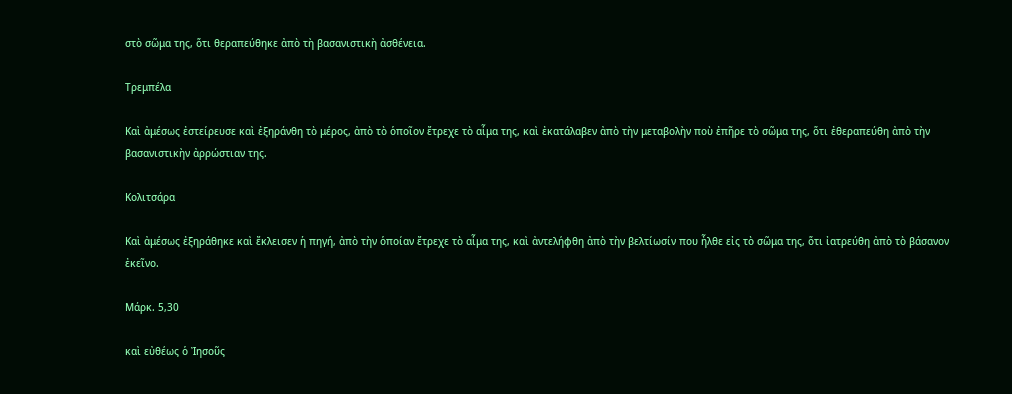στὸ σῶμα της, ὅτι θεραπεύθηκε ἀπὸ τὴ βασανιστικὴ ἀσθένεια.

Τρεμπέλα

Καὶ ἀμέσως ἐστείρευσε καὶ ἐξηράνθη τὸ μέρος, ἀπὸ τὸ ὁποῖον ἔτρεχε τὸ αἷμα της, καὶ ἐκατάλαβεν ἀπὸ τὴν μεταβολὴν ποὺ ἐπῆρε τὸ σῶμα της, ὅτι ἐθεραπεύθη ἀπὸ τὴν βασανιστικὴν ἀρρώστιαν της.

Κολιτσάρα

Καὶ ἀμέσως ἐξηράθηκε καὶ ἔκλεισεν ἡ πηγή, ἀπὸ τὴν ὁποίαν ἔτρεχε τὸ αἷμα της, καὶ ἀντελήφθη ἀπὸ τὴν βελτίωσίν που ἦλθε εἰς τὸ σῶμα της, ὅτι ἰατρεύθη ἀπὸ τὸ βάσανον ἐκεῖνο.

Μάρκ. 5,30

καὶ εὐθέως ὁ Ἰησοῦς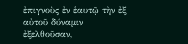ἐπιγνοὺς ἐν ἑαυτῷ τὴν ἐξ αὐτοῦ δύναμιν ἐξελθοῦσαν,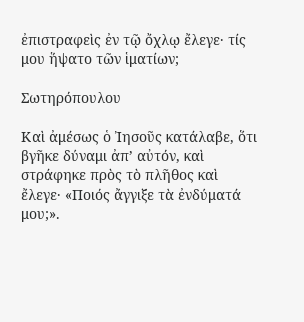ἐπιστραφεὶς ἐν τῷ ὄχλῳ ἔλεγε· τίς μου ἥψατο τῶν ἱματίων;

Σωτηρόπουλου

Καὶ ἀμέσως ὁ Ἰησοῦς κατάλαβε, ὅτι βγῆκε δύναμι ἀπ’ αὐτόν, καὶ στράφηκε πρὸς τὸ πλῆθος καὶ ἔλεγε· «Ποιός ἄγγιξε τὰ ἐνδύματά μου;».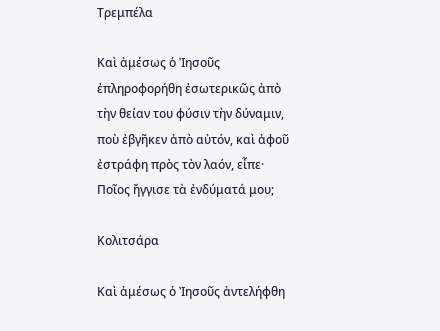Τρεμπέλα

Καὶ ἀμέσως ὁ Ἰησοῦς ἐπληροφορήθη ἐσωτερικῶς ἀπὸ τὴν θείαν του φύσιν τὴν δύναμιν, ποὺ ἐβγῆκεν ἀπὸ αὐτόν, καὶ ἀφοῦ ἐστράφη πρὸς τὸν λαόν, εἶπε· Ποῖος ἤγγισε τὰ ἐνδύματά μου;

Κολιτσάρα

Καὶ ἀμέσως ὁ Ἰησοῦς ἀντελήφθη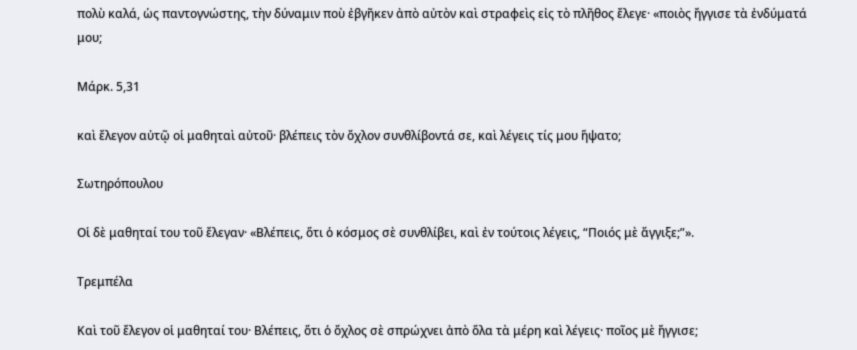πολὺ καλά, ὡς παντογνώστης, τὴν δύναμιν ποὺ ἐβγῆκεν ἀπὸ αὐτὸν καὶ στραφεὶς εἰς τὸ πλῆθος ἔλεγε· «ποιὸς ἤγγισε τὰ ἐνδύματά μου;

Μάρκ. 5,31

καὶ ἔλεγον αὐτῷ οἱ μαθηταὶ αὐτοῦ· βλέπεις τὸν ὄχλον συνθλίβοντά σε, καὶ λέγεις τίς μου ἥψατο;

Σωτηρόπουλου

Οἱ δὲ μαθηταί του τοῦ ἔλεγαν· «Βλέπεις, ὅτι ὁ κόσμος σὲ συνθλίβει, καὶ ἐν τούτοις λέγεις, “Ποιός μὲ ἄγγιξε;”».

Τρεμπέλα

Καὶ τοῦ ἔλεγον οἱ μαθηταί του· Βλέπεις, ὅτι ὁ ὄχλος σὲ σπρώχνει ἀπὸ ὅλα τὰ μέρη καὶ λέγεις· ποῖος μὲ ἤγγισε;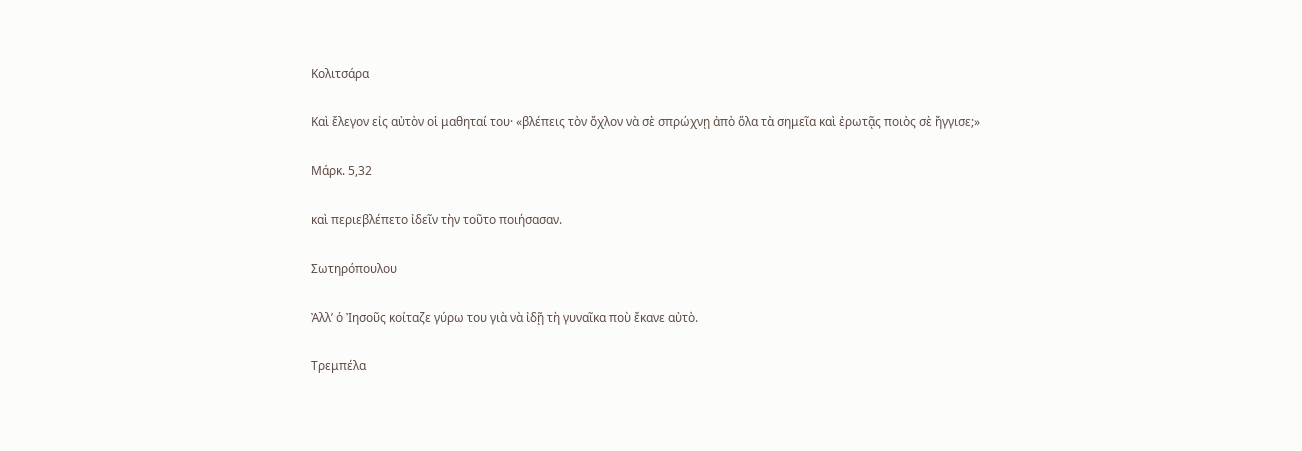Κολιτσάρα

Καὶ ἔλεγον εἰς αὐτὸν οἱ μαθηταί του· «βλέπεις τὸν ὄχλον νὰ σὲ σπρώχνῃ ἀπὸ ὅλα τὰ σημεῖα καὶ ἐρωτᾷς ποιὸς σὲ ἤγγισε;»

Μάρκ. 5,32

καὶ περιεβλέπετο ἰδεῖν τὴν τοῦτο ποιήσασαν.

Σωτηρόπουλου

Ἀλλ’ ὁ Ἰησοῦς κοίταζε γύρω του γιὰ νὰ ἰδῇ τὴ γυναῖκα ποὺ ἔκανε αὐτὸ.

Τρεμπέλα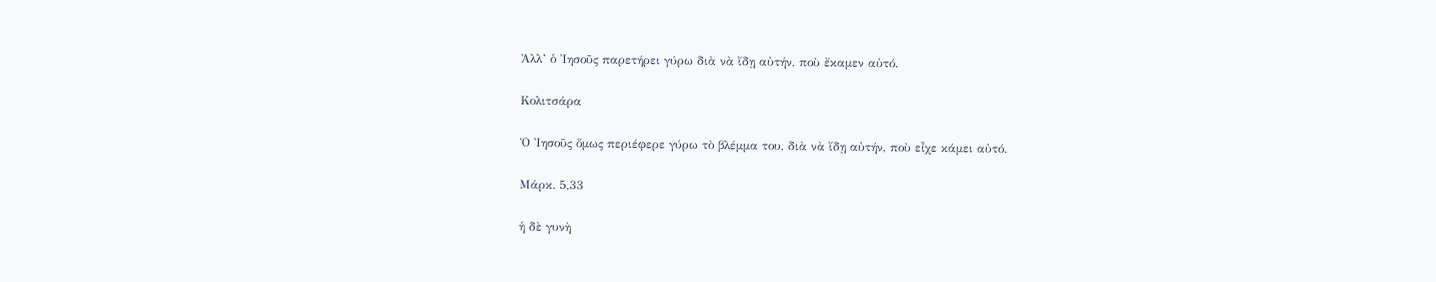Ἀλλ’ ὁ Ἰησοῦς παρετήρει γύρω διὰ νὰ ἴδῃ αὐτήν, ποὺ ἔκαμεν αὐτό.

Κολιτσάρα

Ὁ Ἰησοῦς ὅμως περιέφερε γύρω τὸ βλέμμα του, διὰ νὰ ἴδῃ αὐτήν, ποὺ εἶχε κάμει αὐτό.

Μάρκ. 5,33

ἡ δὲ γυνὴ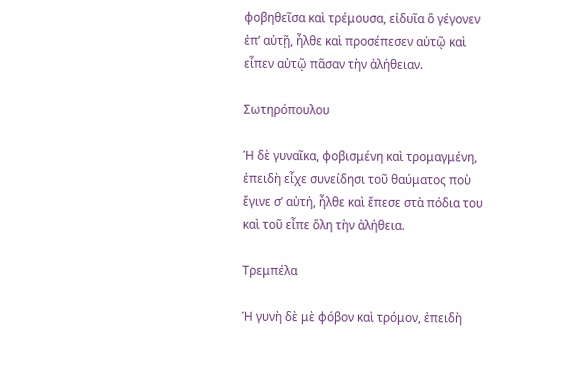φοβηθεῖσα καὶ τρέμουσα, εἰδυῖα ὃ γέγονεν ἐπ’ αὐτῇ, ἦλθε καὶ προσέπεσεν αὐτῷ καὶ εἶπεν αὐτῷ πᾶσαν τὴν ἀλήθειαν.

Σωτηρόπουλου

Ἡ δὲ γυναῖκα, φοβισμένη καὶ τρομαγμένη, ἐπειδὴ εἶχε συνείδησι τοῦ θαύματος ποὺ ἔγινε σ’ αὐτή, ἦλθε καὶ ἔπεσε στὰ πόδια του καὶ τοῦ εἶπε ὅλη τὴν ἀλήθεια.

Τρεμπέλα

Ἡ γυνὴ δὲ μὲ φόβον καὶ τρόμον, ἐπειδὴ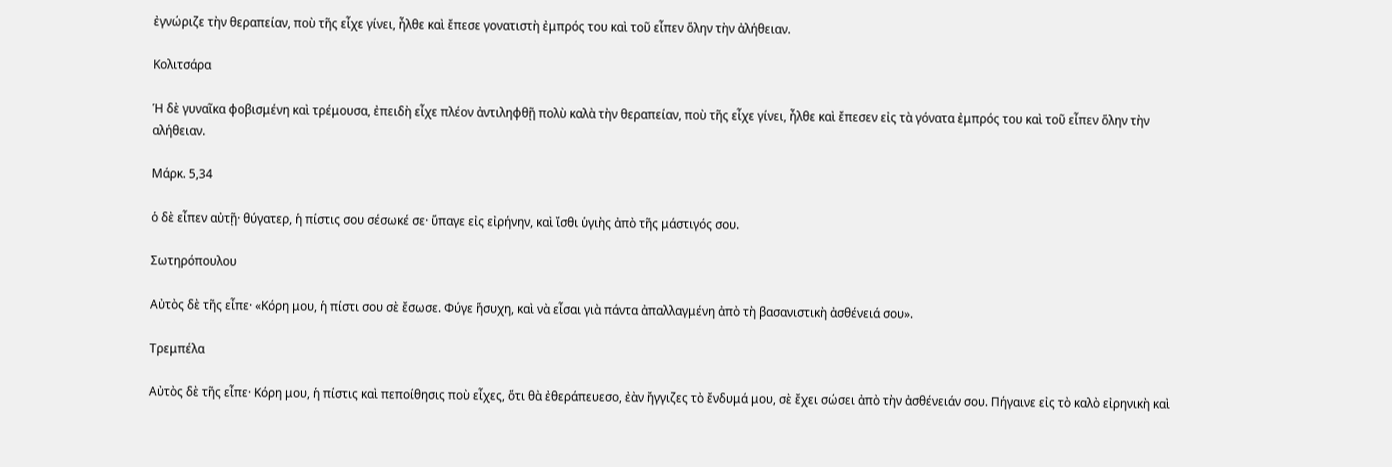ἐγνώριζε τὴν θεραπείαν, ποὺ τῆς εἶχε γίνει, ἦλθε καὶ ἔπεσε γονατιστὴ ἐμπρός του καὶ τοῦ εἶπεν ὅλην τὴν ἀλήθειαν.

Κολιτσάρα

Ἡ δὲ γυναῖκα φοβισμένη καὶ τρέμουσα, ἐπειδὴ εἶχε πλέον ἀντιληφθῇ πολὺ καλὰ τὴν θεραπείαν, ποὺ τῆς εἶχε γίνει, ἦλθε καὶ ἔπεσεν εἰς τὰ γόνατα ἐμπρός του καὶ τοῦ εἶπεν ὅλην τὴν αλήθειαν.

Μάρκ. 5,34

ὁ δὲ εἶπεν αὐτῇ· θύγατερ, ἡ πίστις σου σέσωκέ σε· ὕπαγε εἰς εἰρήνην, καὶ ἴσθι ὑγιὴς ἀπὸ τῆς μάστιγός σου.

Σωτηρόπουλου

Αὐτὸς δὲ τῆς εἶπε· «Κόρη μου, ἡ πίστι σου σὲ ἔσωσε. Φύγε ἥσυχη, καὶ νὰ εἶσαι γιὰ πάντα ἀπαλλαγμένη ἀπὸ τὴ βασανιστικὴ ἀσθένειά σου».

Τρεμπέλα

Αὐτὸς δὲ τῆς εἶπε· Κόρη μου, ἡ πίστις καὶ πεποίθησις ποὺ εἶχες, ὅτι θὰ ἐθεράπευεσο, ἐὰν ἤγγιζες τὸ ἔνδυμά μου, σὲ ἔχει σώσει ἀπὸ τὴν ἀσθένειάν σου. Πήγαινε εἰς τὸ καλὸ εἰρηνικὴ καὶ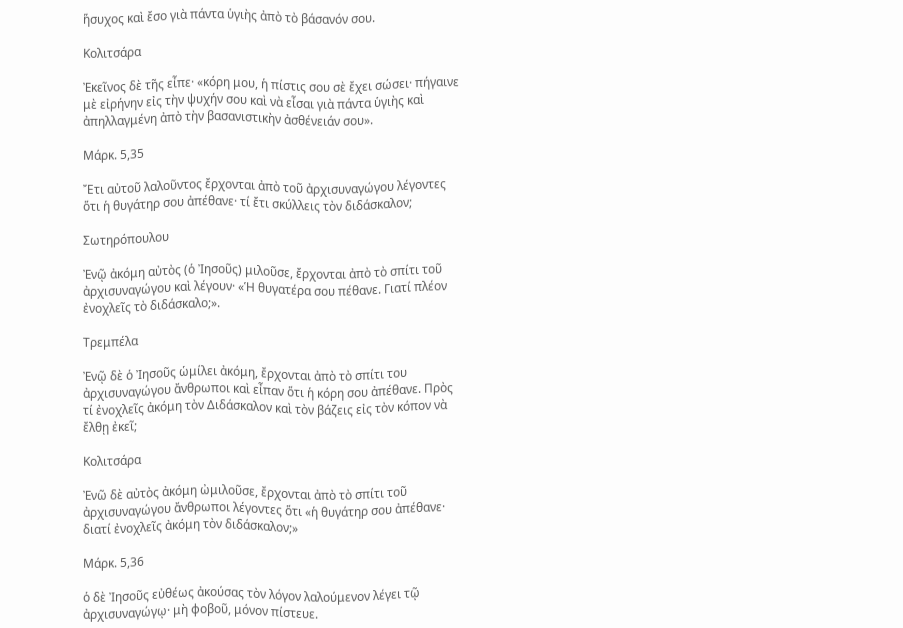ἥσυχος καὶ ἔσο γιὰ πάντα ὑγιὴς ἀπὸ τὸ βάσανόν σου.

Κολιτσάρα

Ἐκεῖνος δὲ τῆς εἶπε· «κόρη μου, ἡ πίστις σου σὲ ἔχει σώσει· πήγαινε μὲ εἰρήνην εἰς τὴν ψυχήν σου καὶ νὰ εἶσαι γιὰ πάντα ὑγιὴς καὶ ἀπηλλαγμένη ἀπὸ τὴν βασανιστικὴν ἀσθένειάν σου».

Μάρκ. 5,35

Ἔτι αὐτοῦ λαλοῦντος ἔρχονται ἀπὸ τοῦ ἀρχισυναγώγου λέγοντες ὅτι ἡ θυγάτηρ σου ἀπέθανε· τί ἔτι σκύλλεις τὸν διδάσκαλον;

Σωτηρόπουλου

Ἐνῷ ἀκόμη αὐτὸς (ὁ Ἰησοῦς) μιλοῦσε, ἔρχονται ἀπὸ τὸ σπίτι τοῦ ἀρχισυναγώγου καὶ λέγουν· «Ἡ θυγατέρα σου πέθανε. Γιατί πλέον ἐνοχλεῖς τὸ διδάσκαλο;».

Τρεμπέλα

Ἐνῷ δὲ ὁ Ἰησοῦς ὡμίλει ἀκόμη, ἔρχονται ἀπὸ τὸ σπίτι του ἀρχισυναγώγου ἄνθρωποι καὶ εἶπαν ὅτι ἡ κόρη σου ἀπέθανε. Πρὸς τί ἐνοχλεῖς ἀκόμη τὸν Διδάσκαλον καὶ τὸν βάζεις εἰς τὸν κόπον νὰ ἔλθῃ ἐκεῖ;

Κολιτσάρα

Ἐνῶ δὲ αὐτὸς ἀκόμη ὠμιλοῦσε, ἔρχονται ἀπὸ τὸ σπίτι τοῦ ἀρχισυναγώγου ἄνθρωποι λέγοντες ὅτι «ἡ θυγάτηρ σου ἀπέθανε· διατί ἐνοχλεῖς ἀκόμη τὸν διδάσκαλον;»

Μάρκ. 5,36

ὁ δὲ Ἰησοῦς εὐθέως ἀκούσας τὸν λόγον λαλούμενον λέγει τῷ ἀρχισυναγώγῳ· μὴ φοβοῦ, μόνον πίστευε.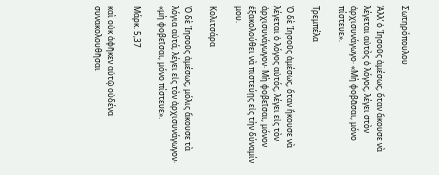Σωτηρόπουλου

Ἀλλ’ ὁ Ἰησοῦς ἀμέσως, ὅταν ἄκουσε νὰ λέγεται αὐτὸς ὁ λόγος, λέγει στὸν ἀρχισυνάγωγο· «Μή φοβᾶσαι, μόνο πίστευε».

Τρεμπέλα

Ὁ δὲ Ἰησοῦς ἀμέσως, ὅταν ἤκουσε νὰ λέγεται ὁ λόγος αὐτός, λέγει εἰς τὸν ἀρχισυνάγωγον· Μὴ φοβεῖσαι, μόνον ἑξακολούθει νὰ πιστεύῃς εἰς τὴν δύναμίν μου.

Κολιτσάρα

Ὁ δὲ Ἰησοῦς ἀμέσως, μόλις ἄκουσε τὰ λόγια αὐτά, λέγει εἰς τὸν ἀρχισυνάγωγον· «μὴ φοβεῖσαι, μόνο πίστευε».

Μάρκ. 5,37

καὶ οὐκ ἀφῆκεν αὑτῷ οὐδένα συνακολουθῆσαι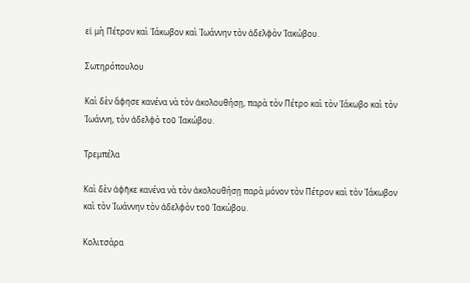εἰ μὴ Πέτρον καὶ Ἰάκωβον καὶ Ἰωάννην τὸν ἀδελφὸν Ἰακώβου.

Σωτηρόπουλου

Καὶ δὲν ἄφησε κανένα νὰ τὸν ἀκολουθήσῃ, παρὰ τὸν Πέτρο καὶ τὸν Ἰάκωβο καὶ τὸν Ἰωάννη, τὸν ἀδελφὸ τοῦ Ἰακώβου.

Τρεμπέλα

Καὶ δὲν ἀφῆκε κανένα νὰ τὸν ἀκολουθήσῃ παρὰ μόνον τὸν Πέτρον καὶ τὸν Ἰάκωβον καὶ τὸν Ἰωάννην τὸν ἀδελφὸν τοῦ Ἰακώβου.

Κολιτσάρα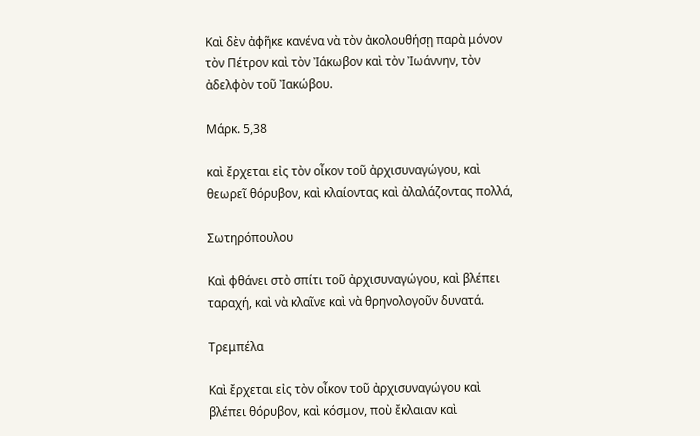Καὶ δὲν ἀφῆκε κανένα νὰ τὸν ἀκολουθήσῃ παρὰ μόνον τὸν Πέτρον καὶ τὸν Ἰάκωβον καὶ τὸν Ἰωάννην, τὸν ἀδελφὸν τοῦ Ἰακώβου.

Μάρκ. 5,38

καὶ ἔρχεται εἰς τὸν οἶκον τοῦ ἀρχισυναγώγου, καὶ θεωρεῖ θόρυβον, καὶ κλαίοντας καὶ ἀλαλάζοντας πολλά,

Σωτηρόπουλου

Καὶ φθάνει στὸ σπίτι τοῦ ἀρχισυναγώγου, καὶ βλέπει ταραχή, καὶ νὰ κλαῖνε καὶ νὰ θρηνολογοῦν δυνατά.

Τρεμπέλα

Καὶ ἔρχεται εἰς τὸν οἶκον τοῦ ἀρχισυναγώγου καὶ βλέπει θόρυβον, καὶ κόσμον, ποὺ ἔκλαιαν καὶ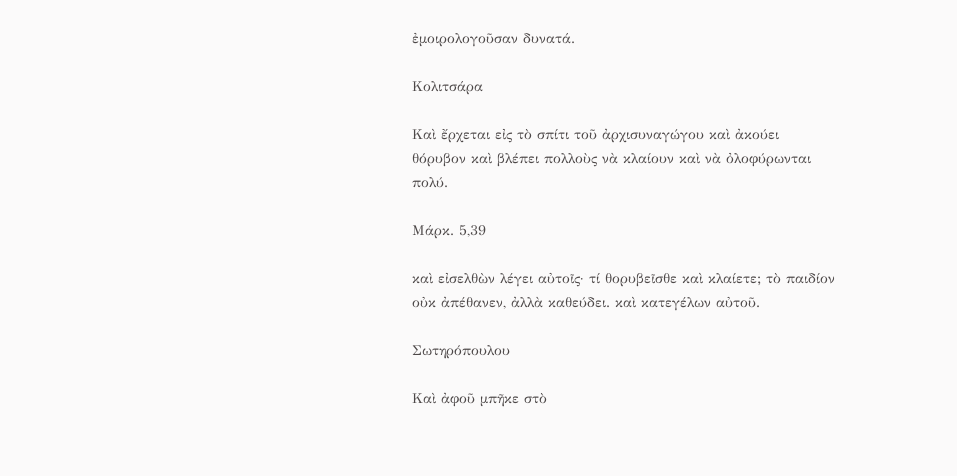ἐμοιρολογοῦσαν δυνατά.

Κολιτσάρα

Καὶ ἔρχεται εἰς τὸ σπίτι τοῦ ἀρχισυναγώγου καὶ ἀκούει θόρυβον καὶ βλέπει πολλοὺς νὰ κλαίουν καὶ νὰ ὀλοφύρωνται πολύ.

Μάρκ. 5,39

καὶ εἰσελθὼν λέγει αὐτοῖς· τί θορυβεῖσθε καὶ κλαίετε; τὸ παιδίον οὐκ ἀπέθανεν, ἀλλὰ καθεύδει. καὶ κατεγέλων αὐτοῦ.

Σωτηρόπουλου

Καὶ ἀφοῦ μπῆκε στὸ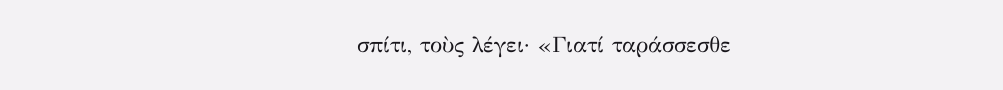σπίτι, τοὺς λέγει· «Γιατί ταράσσεσθε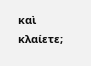καὶ κλαίετε;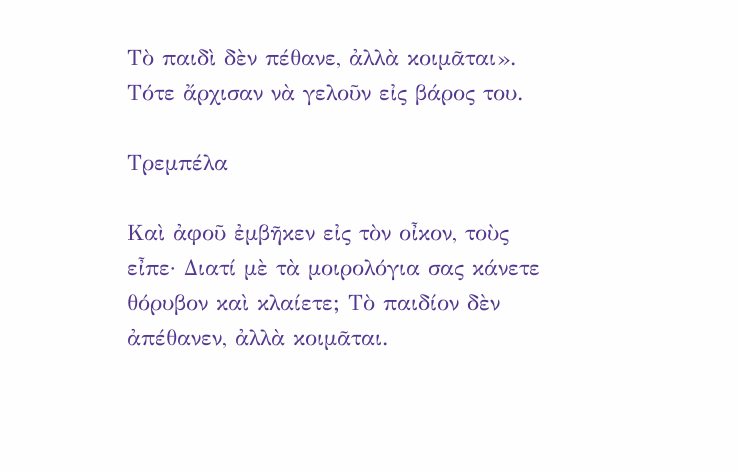Τὸ παιδὶ δὲν πέθανε, ἀλλὰ κοιμᾶται». Τότε ἄρχισαν νὰ γελοῦν εἰς βάρος του.

Τρεμπέλα

Καὶ ἀφοῦ ἐμβῆκεν εἰς τὸν οἶκον, τοὺς εἶπε· Διατί μὲ τὰ μοιρολόγια σας κάνετε θόρυβον καὶ κλαίετε; Τὸ παιδίον δὲν ἀπέθανεν, ἀλλὰ κοιμᾶται.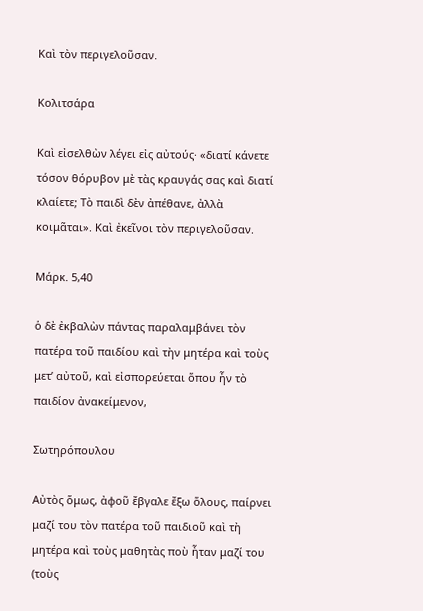Καὶ τὸν περιγελοῦσαν.

Κολιτσάρα

Καὶ εἰσελθὼν λέγει εἰς αὐτούς· «διατί κάνετε τόσον θόρυβον μὲ τὰς κραυγάς σας καὶ διατί κλαίετε; Τὸ παιδὶ δὲν ἀπέθανε, ἀλλὰ κοιμᾶται». Καὶ ἐκεῖνοι τὸν περιγελοῦσαν.

Μάρκ. 5,40

ὁ δὲ ἐκβαλὼν πάντας παραλαμβάνει τὸν πατέρα τοῦ παιδίου καὶ τὴν μητέρα καὶ τοὺς μετ’ αὐτοῦ, καὶ εἰσπορεύεται ὅπου ἦν τὸ παιδίον ἀνακείμενον,

Σωτηρόπουλου

Αὐτὸς ὅμως, ἀφοῦ ἔβγαλε ἔξω ὅλους, παίρνει μαζί του τὸν πατέρα τοῦ παιδιοῦ καὶ τὴ μητέρα καὶ τοὺς μαθητὰς ποὺ ἦταν μαζί του (τοὺς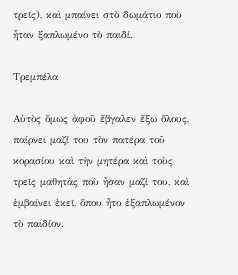τρεῖς), καὶ μπαίνει στὸ δωμάτιο ποὺ ἦταν ξαπλωμένο τὸ παιδί.

Τρεμπέλα

Αὐτὸς ὅμως ἀφοῦ ἔβγαλεν ἔξω ὅλους, παίρνει μαζί του τὸν πατέρα τοῦ κορασίου καὶ τὴν μητέρα καὶ τοὺς τρεῖς μαθητὰς ποὺ ἦσαν μαζί του, καὶ ἐμβαίνει ἐκεῖ, ὅπου ἦτο ἑξαπλωμένον τὸ παιδίον.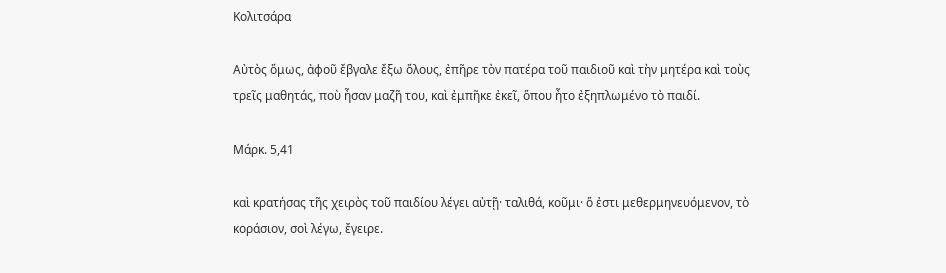Κολιτσάρα

Αὐτὸς ὅμως, ἀφοῦ ἔβγαλε ἔξω ὅλους, ἐπῆρε τὸν πατέρα τοῦ παιδιοῦ καὶ τὴν μητέρα καὶ τοὺς τρεῖς μαθητάς, ποὺ ἦσαν μαζῆ του, καὶ ἐμπῆκε ἐκεῖ, ὅπου ἦτο ἐξηπλωμένο τὸ παιδί.

Μάρκ. 5,41

καὶ κρατήσας τῆς χειρὸς τοῦ παιδίου λέγει αὐτῇ· ταλιθά, κοῦμι· ὅ ἐστι μεθερμηνευόμενον, τὸ κοράσιον, σοὶ λέγω, ἔγειρε.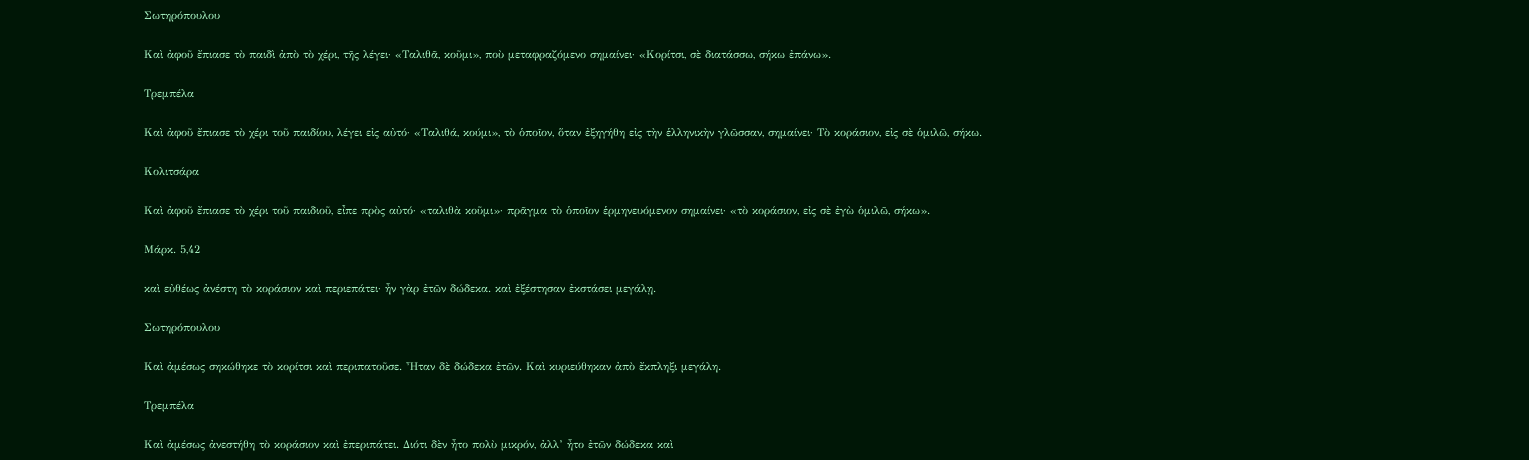Σωτηρόπουλου

Καὶ ἀφοῦ ἔπιασε τὸ παιδὶ ἀπὸ τὸ χέρι, τῆς λέγει· «Ταλιθᾶ, κοῦμι», ποὺ μεταφραζόμενο σημαίνει· «Κορίτσι, σὲ διατάσσω, σήκω ἐπάνω».

Τρεμπέλα

Καὶ ἀφοῦ ἔπιασε τὸ χέρι τοῦ παιδίου, λέγει εἰς αὐτό· «Ταλιθά, κούμι», τὸ ὁποῖον, ὅταν ἐξηγήθη εἰς τὴν ἑλληνικὴν γλῶσσαν, σημαίνει· Τὸ κοράσιον, εἰς σὲ ὁμιλῶ, σήκω.

Κολιτσάρα

Καὶ ἀφοῦ ἔπιασε τὸ χέρι τοῦ παιδιοῦ, εἶπε πρὸς αὐτό· «ταλιθὰ κοῦμι»· πρᾶγμα τὸ ὁποῖον ἑρμηνευόμενον σημαίνει· «τὸ κοράσιον, εἰς σὲ ἐγὼ ὁμιλῶ, σήκω».

Μάρκ. 5,42

καὶ εὐθέως ἀνέστη τὸ κοράσιον καὶ περιεπάτει· ἦν γὰρ ἐτῶν δώδεκα. καὶ ἐξέστησαν ἐκστάσει μεγάλῃ.

Σωτηρόπουλου

Καὶ ἀμέσως σηκώθηκε τὸ κορίτσι καὶ περιπατοῦσε. Ἦταν δὲ δώδεκα ἐτῶν. Καὶ κυριεύθηκαν ἀπὸ ἔκπληξι μεγάλη.

Τρεμπέλα

Καὶ ἀμέσως ἀνεστήθη τὸ κοράσιον καὶ ἐπεριπάτει. Διότι δὲν ἦτο πολὺ μικρόν, ἀλλ’ ἦτο ἐτῶν δώδεκα καὶ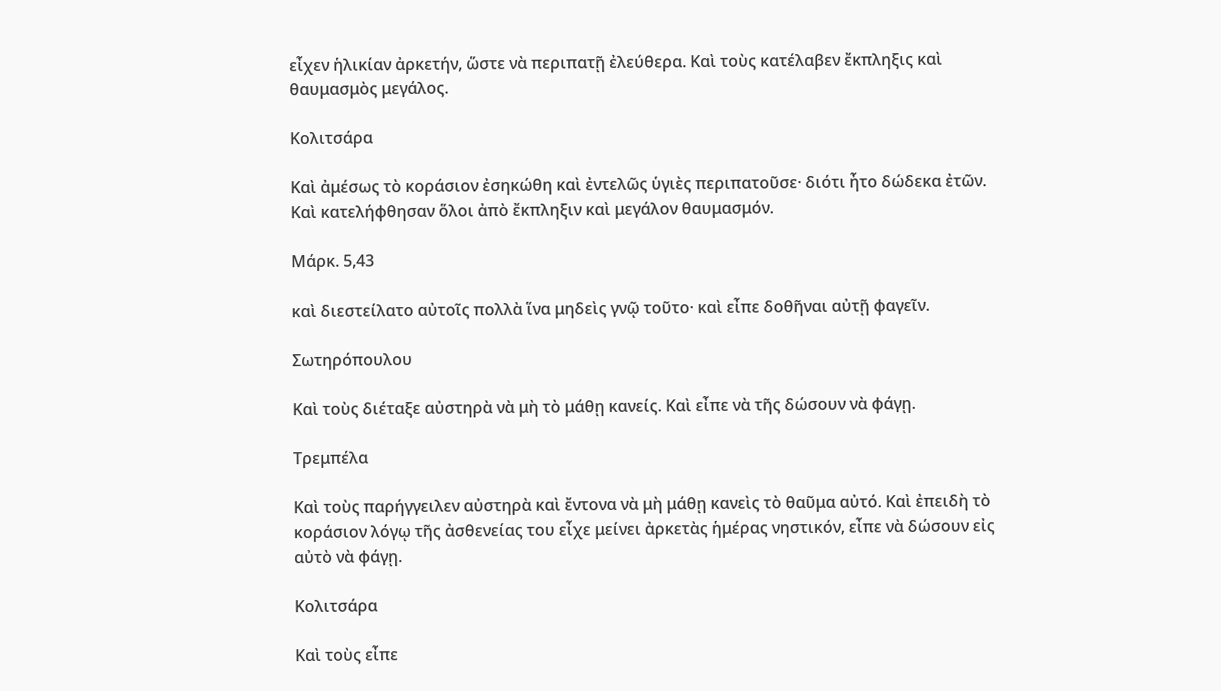εἶχεν ἡλικίαν ἀρκετήν, ὥστε νὰ περιπατῇ ἐλεύθερα. Καὶ τοὺς κατέλαβεν ἔκπληξις καὶ θαυμασμὸς μεγάλος.

Κολιτσάρα

Καὶ ἀμέσως τὸ κοράσιον ἐσηκώθη καὶ ἐντελῶς ὑγιὲς περιπατοῦσε· διότι ἦτο δώδεκα ἐτῶν. Καὶ κατελήφθησαν ὅλοι ἀπὸ ἔκπληξιν καὶ μεγάλον θαυμασμόν.

Μάρκ. 5,43

καὶ διεστείλατο αὐτοῖς πολλὰ ἵνα μηδεὶς γνῷ τοῦτο· καὶ εἶπε δοθῆναι αὐτῇ φαγεῖν.

Σωτηρόπουλου

Καὶ τοὺς διέταξε αὐστηρὰ νὰ μὴ τὸ μάθῃ κανείς. Καὶ εἶπε νὰ τῆς δώσουν νὰ φάγῃ.

Τρεμπέλα

Καὶ τοὺς παρήγγειλεν αὐστηρὰ καὶ ἔντονα νὰ μὴ μάθῃ κανεὶς τὸ θαῦμα αὐτό. Καὶ ἐπειδὴ τὸ κοράσιον λόγῳ τῆς ἀσθενείας του εἶχε μείνει ἀρκετὰς ἡμέρας νηστικόν, εἶπε νὰ δώσουν εἰς αὐτὸ νὰ φάγῃ.

Κολιτσάρα

Καὶ τοὺς εἶπε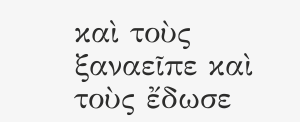καὶ τοὺς ξαναεῖπε καὶ τοὺς ἔδωσε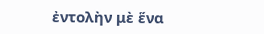ἐντολὴν μὲ ἕνα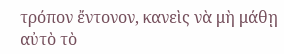τρόπον ἔντονον, κανεὶς νὰ μὴ μάθῃ αὐτὸ τὸ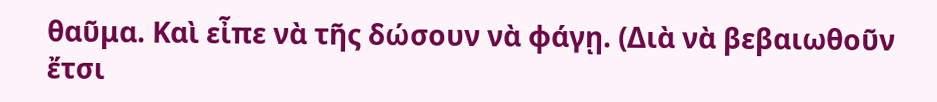θαῦμα. Καὶ εἶπε νὰ τῆς δώσουν νὰ φάγῃ. (Διὰ νὰ βεβαιωθοῦν ἔτσι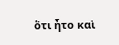ὅτι ἦτο καὶ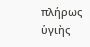πλήρως ὑγιὴς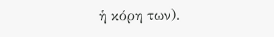ἡ κόρη των).